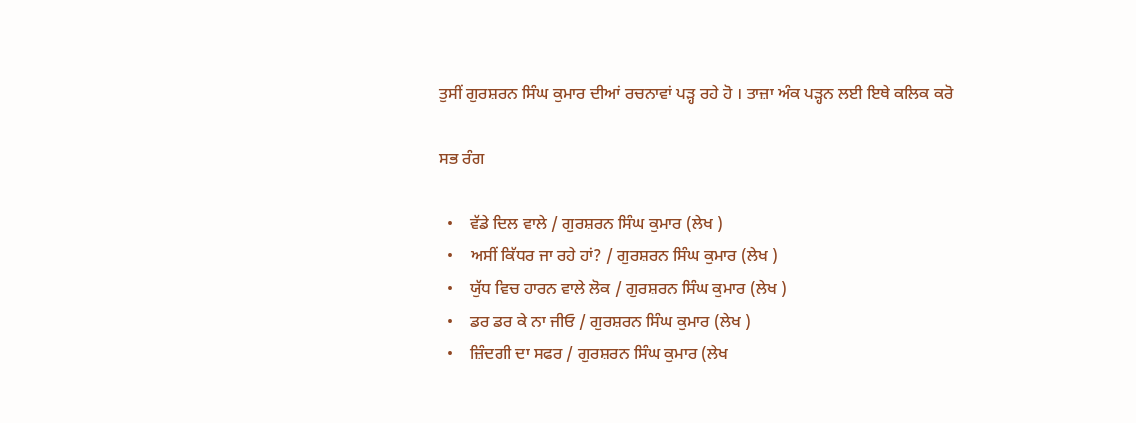ਤੁਸੀਂ ਗੁਰਸ਼ਰਨ ਸਿੰਘ ਕੁਮਾਰ ਦੀਆਂ ਰਚਨਾਵਾਂ ਪੜ੍ਹ ਰਹੇ ਹੋ । ਤਾਜ਼ਾ ਅੰਕ ਪੜ੍ਹਨ ਲਈ ਇਥੇ ਕਲਿਕ ਕਰੋ

ਸਭ ਰੰਗ

  •    ਵੱਡੇ ਦਿਲ ਵਾਲੇ / ਗੁਰਸ਼ਰਨ ਸਿੰਘ ਕੁਮਾਰ (ਲੇਖ )
  •    ਅਸੀਂ ਕਿੱਧਰ ਜਾ ਰਹੇ ਹਾਂ? / ਗੁਰਸ਼ਰਨ ਸਿੰਘ ਕੁਮਾਰ (ਲੇਖ )
  •    ਯੁੱਧ ਵਿਚ ਹਾਰਨ ਵਾਲੇ ਲੋਕ / ਗੁਰਸ਼ਰਨ ਸਿੰਘ ਕੁਮਾਰ (ਲੇਖ )
  •    ਡਰ ਡਰ ਕੇ ਨਾ ਜੀਓ / ਗੁਰਸ਼ਰਨ ਸਿੰਘ ਕੁਮਾਰ (ਲੇਖ )
  •    ਜ਼ਿੰਦਗੀ ਦਾ ਸਫਰ / ਗੁਰਸ਼ਰਨ ਸਿੰਘ ਕੁਮਾਰ (ਲੇਖ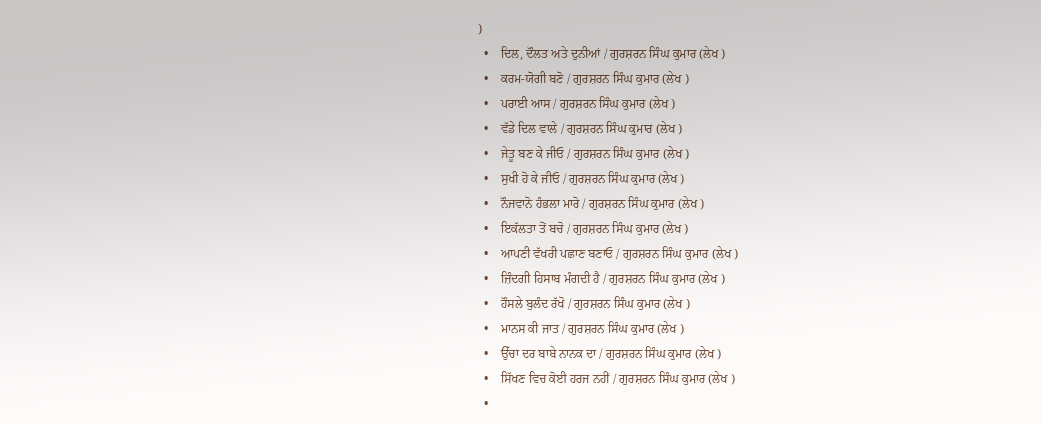)
  •    ਦਿਲ, ਦੌਲਤ ਅਤੇ ਦੁਨੀਆਂ / ਗੁਰਸ਼ਰਨ ਸਿੰਘ ਕੁਮਾਰ (ਲੇਖ )
  •    ਕਰਮ-ਯੋਗੀ ਬਣੋ / ਗੁਰਸ਼ਰਨ ਸਿੰਘ ਕੁਮਾਰ (ਲੇਖ )
  •    ਪਰਾਈ ਆਸ / ਗੁਰਸ਼ਰਨ ਸਿੰਘ ਕੁਮਾਰ (ਲੇਖ )
  •    ਵੱਡੇ ਦਿਲ ਵਾਲੇ / ਗੁਰਸ਼ਰਨ ਸਿੰਘ ਕੁਮਾਰ (ਲੇਖ )
  •    ਜੇਤੂ ਬਣ ਕੇ ਜੀਓ / ਗੁਰਸ਼ਰਨ ਸਿੰਘ ਕੁਮਾਰ (ਲੇਖ )
  •    ਸੁਖੀ ਹੋ ਕੇ ਜੀਓ / ਗੁਰਸ਼ਰਨ ਸਿੰਘ ਕੁਮਾਰ (ਲੇਖ )
  •    ਨੌਜਵਾਨੋ ਹੰਭਲਾ ਮਾਰੋ / ਗੁਰਸ਼ਰਨ ਸਿੰਘ ਕੁਮਾਰ (ਲੇਖ )
  •    ਇਕੱਲਤਾ ਤੋਂ ਬਚੋ / ਗੁਰਸ਼ਰਨ ਸਿੰਘ ਕੁਮਾਰ (ਲੇਖ )
  •    ਆਪਣੀ ਵੱਖਰੀ ਪਛਾਣ ਬਣਾਓ / ਗੁਰਸ਼ਰਨ ਸਿੰਘ ਕੁਮਾਰ (ਲੇਖ )
  •    ਜ਼ਿੰਦਗੀ ਹਿਸਾਬ ਮੰਗਦੀ ਹੈ / ਗੁਰਸ਼ਰਨ ਸਿੰਘ ਕੁਮਾਰ (ਲੇਖ )
  •    ਹੌਸਲੇ ਬੁਲੰਦ ਰੱਖੋ / ਗੁਰਸ਼ਰਨ ਸਿੰਘ ਕੁਮਾਰ (ਲੇਖ )
  •    ਮਾਨਸ ਕੀ ਜਾਤ / ਗੁਰਸ਼ਰਨ ਸਿੰਘ ਕੁਮਾਰ (ਲੇਖ )
  •    ਉੱਚਾ ਦਰ ਬਾਬੇ ਨਾਨਕ ਦਾ / ਗੁਰਸ਼ਰਨ ਸਿੰਘ ਕੁਮਾਰ (ਲੇਖ )
  •    ਸਿੱਖਣ ਵਿਚ ਕੋਈ ਹਰਜ ਨਹੀਂ / ਗੁਰਸ਼ਰਨ ਸਿੰਘ ਕੁਮਾਰ (ਲੇਖ )
  •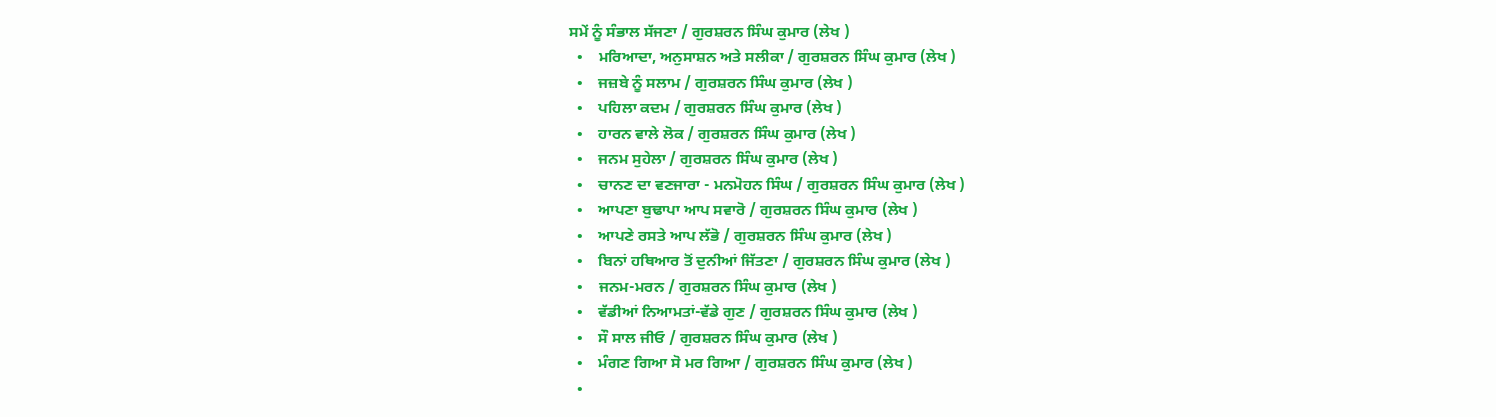ਸਮੇਂ ਨੂੰ ਸੰਭਾਲ ਸੱਜਣਾ / ਗੁਰਸ਼ਰਨ ਸਿੰਘ ਕੁਮਾਰ (ਲੇਖ )
  •    ਮਰਿਆਦਾ, ਅਨੁਸਾਸ਼ਨ ਅਤੇ ਸਲੀਕਾ / ਗੁਰਸ਼ਰਨ ਸਿੰਘ ਕੁਮਾਰ (ਲੇਖ )
  •    ਜਜ਼ਬੇ ਨੂੰ ਸਲਾਮ / ਗੁਰਸ਼ਰਨ ਸਿੰਘ ਕੁਮਾਰ (ਲੇਖ )
  •    ਪਹਿਲਾ ਕਦਮ / ਗੁਰਸ਼ਰਨ ਸਿੰਘ ਕੁਮਾਰ (ਲੇਖ )
  •    ਹਾਰਨ ਵਾਲੇ ਲੋਕ / ਗੁਰਸ਼ਰਨ ਸਿੰਘ ਕੁਮਾਰ (ਲੇਖ )
  •    ਜਨਮ ਸੁਹੇਲਾ / ਗੁਰਸ਼ਰਨ ਸਿੰਘ ਕੁਮਾਰ (ਲੇਖ )
  •    ਚਾਨਣ ਦਾ ਵਣਜਾਰਾ - ਮਨਮੋਹਨ ਸਿੰਘ / ਗੁਰਸ਼ਰਨ ਸਿੰਘ ਕੁਮਾਰ (ਲੇਖ )
  •    ਆਪਣਾ ਬੁਢਾਪਾ ਆਪ ਸਵਾਰੋ / ਗੁਰਸ਼ਰਨ ਸਿੰਘ ਕੁਮਾਰ (ਲੇਖ )
  •    ਆਪਣੇ ਰਸਤੇ ਆਪ ਲੱਭੋ / ਗੁਰਸ਼ਰਨ ਸਿੰਘ ਕੁਮਾਰ (ਲੇਖ )
  •    ਬਿਨਾਂ ਹਥਿਆਰ ਤੋਂ ਦੁਨੀਆਂ ਜਿੱਤਣਾ / ਗੁਰਸ਼ਰਨ ਸਿੰਘ ਕੁਮਾਰ (ਲੇਖ )
  •    ਜਨਮ-ਮਰਨ / ਗੁਰਸ਼ਰਨ ਸਿੰਘ ਕੁਮਾਰ (ਲੇਖ )
  •    ਵੱਡੀਆਂ ਨਿਆਮਤਾਂ-ਵੱਡੇ ਗੁਣ / ਗੁਰਸ਼ਰਨ ਸਿੰਘ ਕੁਮਾਰ (ਲੇਖ )
  •    ਸੌ ਸਾਲ ਜੀਓ / ਗੁਰਸ਼ਰਨ ਸਿੰਘ ਕੁਮਾਰ (ਲੇਖ )
  •    ਮੰਗਣ ਗਿਆ ਸੋ ਮਰ ਗਿਆ / ਗੁਰਸ਼ਰਨ ਸਿੰਘ ਕੁਮਾਰ (ਲੇਖ )
  •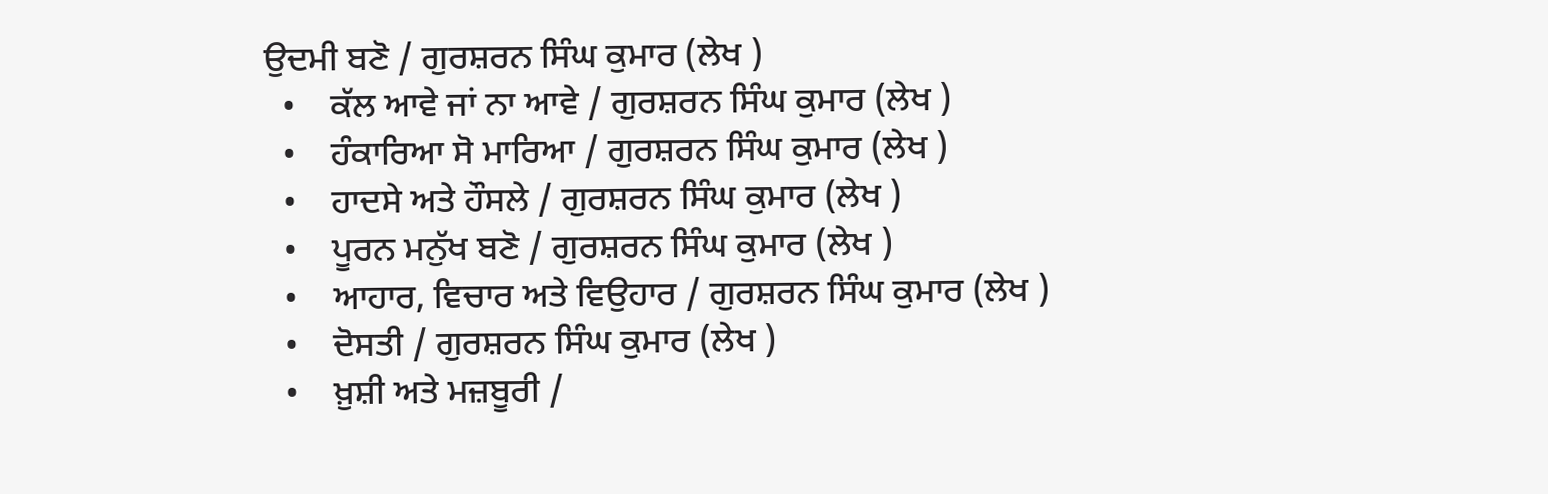ਉਦਮੀ ਬਣੋ / ਗੁਰਸ਼ਰਨ ਸਿੰਘ ਕੁਮਾਰ (ਲੇਖ )
  •    ਕੱਲ ਆਵੇ ਜਾਂ ਨਾ ਆਵੇ / ਗੁਰਸ਼ਰਨ ਸਿੰਘ ਕੁਮਾਰ (ਲੇਖ )
  •    ਹੰਕਾਰਿਆ ਸੋ ਮਾਰਿਆ / ਗੁਰਸ਼ਰਨ ਸਿੰਘ ਕੁਮਾਰ (ਲੇਖ )
  •    ਹਾਦਸੇ ਅਤੇ ਹੌਸਲੇ / ਗੁਰਸ਼ਰਨ ਸਿੰਘ ਕੁਮਾਰ (ਲੇਖ )
  •    ਪੂਰਨ ਮਨੁੱਖ ਬਣੋ / ਗੁਰਸ਼ਰਨ ਸਿੰਘ ਕੁਮਾਰ (ਲੇਖ )
  •    ਆਹਾਰ, ਵਿਚਾਰ ਅਤੇ ਵਿਉਹਾਰ / ਗੁਰਸ਼ਰਨ ਸਿੰਘ ਕੁਮਾਰ (ਲੇਖ )
  •    ਦੋਸਤੀ / ਗੁਰਸ਼ਰਨ ਸਿੰਘ ਕੁਮਾਰ (ਲੇਖ )
  •    ਖ਼ੁਸ਼ੀ ਅਤੇ ਮਜ਼ਬੂਰੀ /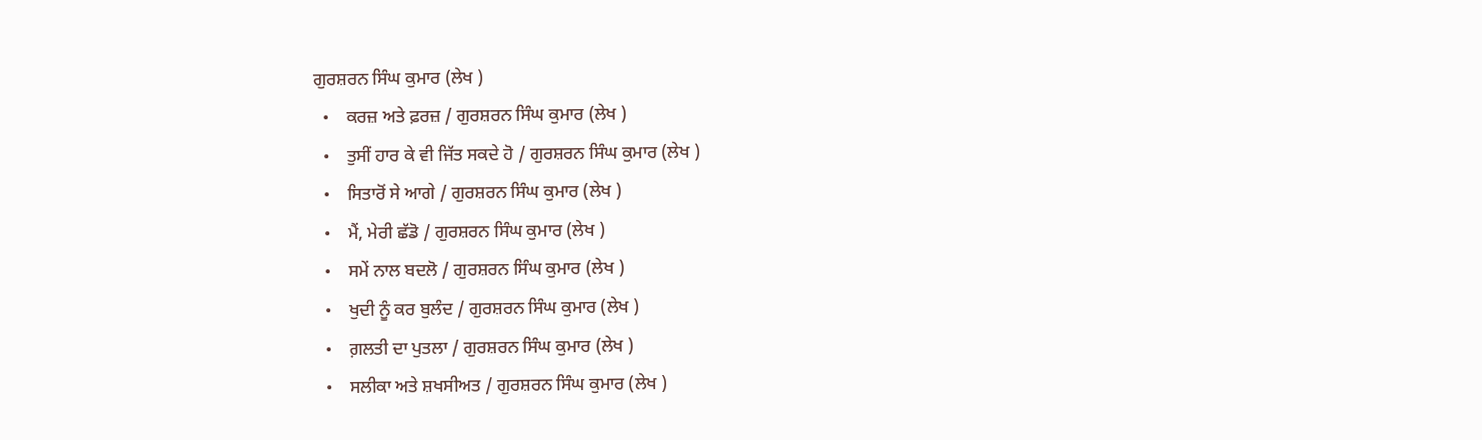ਗੁਰਸ਼ਰਨ ਸਿੰਘ ਕੁਮਾਰ (ਲੇਖ )
  •    ਕਰਜ਼ ਅਤੇ ਫ਼ਰਜ਼ / ਗੁਰਸ਼ਰਨ ਸਿੰਘ ਕੁਮਾਰ (ਲੇਖ )
  •    ਤੁਸੀਂ ਹਾਰ ਕੇ ਵੀ ਜਿੱਤ ਸਕਦੇ ਹੋ / ਗੁਰਸ਼ਰਨ ਸਿੰਘ ਕੁਮਾਰ (ਲੇਖ )
  •    ਸਿਤਾਰੋਂ ਸੇ ਆਗੇ / ਗੁਰਸ਼ਰਨ ਸਿੰਘ ਕੁਮਾਰ (ਲੇਖ )
  •    ਮੈਂ, ਮੇਰੀ ਛੱਡੋ / ਗੁਰਸ਼ਰਨ ਸਿੰਘ ਕੁਮਾਰ (ਲੇਖ )
  •    ਸਮੇਂ ਨਾਲ ਬਦਲੋ / ਗੁਰਸ਼ਰਨ ਸਿੰਘ ਕੁਮਾਰ (ਲੇਖ )
  •    ਖੁਦੀ ਨੂੰ ਕਰ ਬੁਲੰਦ / ਗੁਰਸ਼ਰਨ ਸਿੰਘ ਕੁਮਾਰ (ਲੇਖ )
  •    ਗ਼ਲਤੀ ਦਾ ਪੁਤਲਾ / ਗੁਰਸ਼ਰਨ ਸਿੰਘ ਕੁਮਾਰ (ਲੇਖ )
  •    ਸਲੀਕਾ ਅਤੇ ਸ਼ਖਸੀਅਤ / ਗੁਰਸ਼ਰਨ ਸਿੰਘ ਕੁਮਾਰ (ਲੇਖ )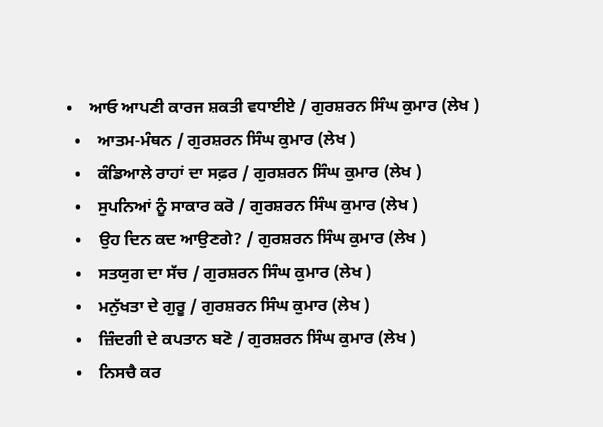•    ਆਓ ਆਪਣੀ ਕਾਰਜ ਸ਼ਕਤੀ ਵਧਾਈਏ / ਗੁਰਸ਼ਰਨ ਸਿੰਘ ਕੁਮਾਰ (ਲੇਖ )
  •    ਆਤਮ-ਮੰਥਨ / ਗੁਰਸ਼ਰਨ ਸਿੰਘ ਕੁਮਾਰ (ਲੇਖ )
  •    ਕੰਡਿਆਲੇ ਰਾਹਾਂ ਦਾ ਸਫ਼ਰ / ਗੁਰਸ਼ਰਨ ਸਿੰਘ ਕੁਮਾਰ (ਲੇਖ )
  •    ਸੁਪਨਿਆਂ ਨੂੰ ਸਾਕਾਰ ਕਰੋ / ਗੁਰਸ਼ਰਨ ਸਿੰਘ ਕੁਮਾਰ (ਲੇਖ )
  •    ਉਹ ਦਿਨ ਕਦ ਆਉਣਗੇ? / ਗੁਰਸ਼ਰਨ ਸਿੰਘ ਕੁਮਾਰ (ਲੇਖ )
  •    ਸਤਯੁਗ ਦਾ ਸੱਚ / ਗੁਰਸ਼ਰਨ ਸਿੰਘ ਕੁਮਾਰ (ਲੇਖ )
  •    ਮਨੁੱਖਤਾ ਦੇ ਗੁਰੂ / ਗੁਰਸ਼ਰਨ ਸਿੰਘ ਕੁਮਾਰ (ਲੇਖ )
  •    ਜ਼ਿੰਦਗੀ ਦੇ ਕਪਤਾਨ ਬਣੋ / ਗੁਰਸ਼ਰਨ ਸਿੰਘ ਕੁਮਾਰ (ਲੇਖ )
  •    ਨਿਸਚੈ ਕਰ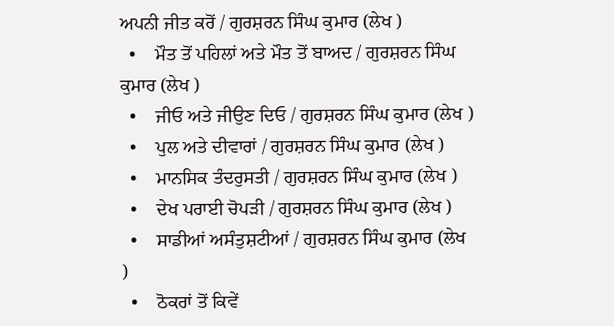ਅਪਨੀ ਜੀਤ ਕਰੋਂ / ਗੁਰਸ਼ਰਨ ਸਿੰਘ ਕੁਮਾਰ (ਲੇਖ )
  •    ਮੌਤ ਤੋਂ ਪਹਿਲਾਂ ਅਤੇ ਮੌਤ ਤੋਂ ਬਾਅਦ / ਗੁਰਸ਼ਰਨ ਸਿੰਘ ਕੁਮਾਰ (ਲੇਖ )
  •    ਜੀਓ ਅਤੇ ਜੀਉਣ ਦਿਓ / ਗੁਰਸ਼ਰਨ ਸਿੰਘ ਕੁਮਾਰ (ਲੇਖ )
  •    ਪੁਲ ਅਤੇ ਦੀਵਾਰਾਂ / ਗੁਰਸ਼ਰਨ ਸਿੰਘ ਕੁਮਾਰ (ਲੇਖ )
  •    ਮਾਨਸਿਕ ਤੰਦਰੁਸਤੀ / ਗੁਰਸ਼ਰਨ ਸਿੰਘ ਕੁਮਾਰ (ਲੇਖ )
  •    ਦੇਖ ਪਰਾਈ ਚੋਪੜੀ / ਗੁਰਸ਼ਰਨ ਸਿੰਘ ਕੁਮਾਰ (ਲੇਖ )
  •    ਸਾਡੀਆਂ ਅਸੰਤੁਸ਼ਟੀਆਂ / ਗੁਰਸ਼ਰਨ ਸਿੰਘ ਕੁਮਾਰ (ਲੇਖ )
  •    ਠੋਕਰਾਂ ਤੋਂ ਕਿਵੇਂ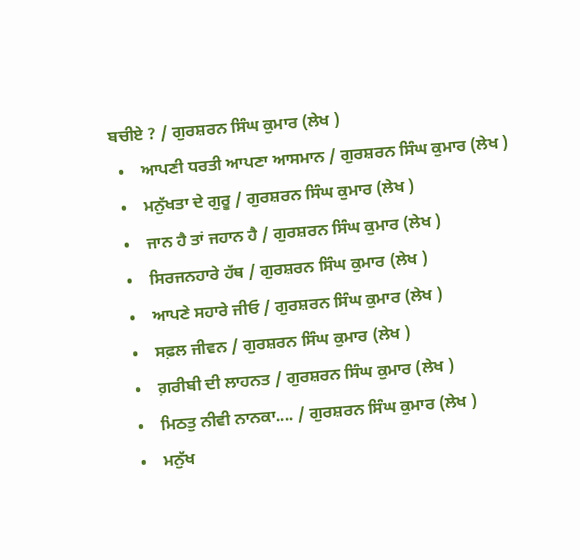ਬਚੀਏ ? / ਗੁਰਸ਼ਰਨ ਸਿੰਘ ਕੁਮਾਰ (ਲੇਖ )
  •    ਆਪਣੀ ਧਰਤੀ ਆਪਣਾ ਆਸਮਾਨ / ਗੁਰਸ਼ਰਨ ਸਿੰਘ ਕੁਮਾਰ (ਲੇਖ )
  •    ਮਨੁੱਖਤਾ ਦੇ ਗੁਰੂ / ਗੁਰਸ਼ਰਨ ਸਿੰਘ ਕੁਮਾਰ (ਲੇਖ )
  •    ਜਾਨ ਹੈ ਤਾਂ ਜਹਾਨ ਹੈ / ਗੁਰਸ਼ਰਨ ਸਿੰਘ ਕੁਮਾਰ (ਲੇਖ )
  •    ਸਿਰਜਨਹਾਰੇ ਹੱਥ / ਗੁਰਸ਼ਰਨ ਸਿੰਘ ਕੁਮਾਰ (ਲੇਖ )
  •    ਆਪਣੇ ਸਹਾਰੇ ਜੀਓ / ਗੁਰਸ਼ਰਨ ਸਿੰਘ ਕੁਮਾਰ (ਲੇਖ )
  •    ਸਫ਼ਲ ਜੀਵਨ / ਗੁਰਸ਼ਰਨ ਸਿੰਘ ਕੁਮਾਰ (ਲੇਖ )
  •    ਗ਼ਰੀਬੀ ਦੀ ਲਾਹਨਤ / ਗੁਰਸ਼ਰਨ ਸਿੰਘ ਕੁਮਾਰ (ਲੇਖ )
  •    ਮਿਠਤੁ ਨੀਵੀ ਨਾਨਕਾ.... / ਗੁਰਸ਼ਰਨ ਸਿੰਘ ਕੁਮਾਰ (ਲੇਖ )
  •    ਮਨੁੱਖ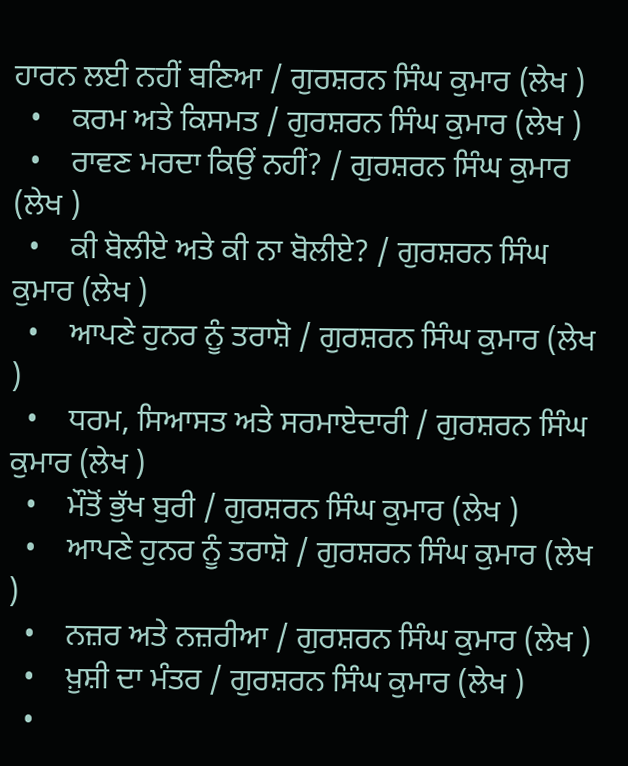ਹਾਰਨ ਲਈ ਨਹੀਂ ਬਣਿਆ / ਗੁਰਸ਼ਰਨ ਸਿੰਘ ਕੁਮਾਰ (ਲੇਖ )
  •    ਕਰਮ ਅਤੇ ਕਿਸਮਤ / ਗੁਰਸ਼ਰਨ ਸਿੰਘ ਕੁਮਾਰ (ਲੇਖ )
  •    ਰਾਵਣ ਮਰਦਾ ਕਿਉਂ ਨਹੀਂ? / ਗੁਰਸ਼ਰਨ ਸਿੰਘ ਕੁਮਾਰ (ਲੇਖ )
  •    ਕੀ ਬੋਲੀਏ ਅਤੇ ਕੀ ਨਾ ਬੋਲੀਏ? / ਗੁਰਸ਼ਰਨ ਸਿੰਘ ਕੁਮਾਰ (ਲੇਖ )
  •    ਆਪਣੇ ਹੁਨਰ ਨੂੰ ਤਰਾਸ਼ੋ / ਗੁਰਸ਼ਰਨ ਸਿੰਘ ਕੁਮਾਰ (ਲੇਖ )
  •    ਧਰਮ, ਸਿਆਸਤ ਅਤੇ ਸਰਮਾਏਦਾਰੀ / ਗੁਰਸ਼ਰਨ ਸਿੰਘ ਕੁਮਾਰ (ਲੇਖ )
  •    ਮੌਤੋਂ ਭੁੱਖ ਬੁਰੀ / ਗੁਰਸ਼ਰਨ ਸਿੰਘ ਕੁਮਾਰ (ਲੇਖ )
  •    ਆਪਣੇ ਹੁਨਰ ਨੂੰ ਤਰਾਸ਼ੋ / ਗੁਰਸ਼ਰਨ ਸਿੰਘ ਕੁਮਾਰ (ਲੇਖ )
  •    ਨਜ਼ਰ ਅਤੇ ਨਜ਼ਰੀਆ / ਗੁਰਸ਼ਰਨ ਸਿੰਘ ਕੁਮਾਰ (ਲੇਖ )
  •    ਖ਼ੁਸ਼ੀ ਦਾ ਮੰਤਰ / ਗੁਰਸ਼ਰਨ ਸਿੰਘ ਕੁਮਾਰ (ਲੇਖ )
  •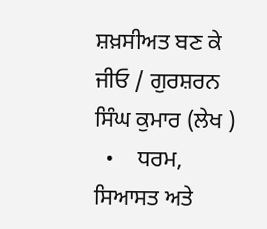ਸ਼ਖ਼ਸੀਅਤ ਬਣ ਕੇ ਜੀਓ / ਗੁਰਸ਼ਰਨ ਸਿੰਘ ਕੁਮਾਰ (ਲੇਖ )
  •    ਧਰਮ, ਸਿਆਸਤ ਅਤੇ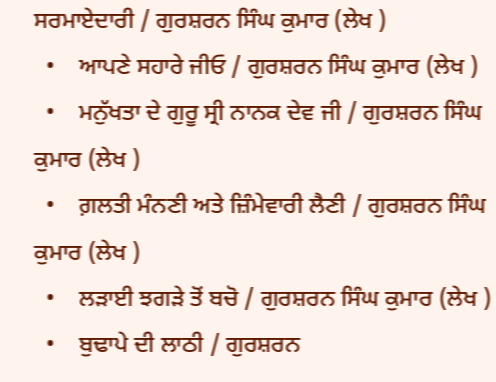ਸਰਮਾਏਦਾਰੀ / ਗੁਰਸ਼ਰਨ ਸਿੰਘ ਕੁਮਾਰ (ਲੇਖ )
  •    ਆਪਣੇ ਸਹਾਰੇ ਜੀਓ / ਗੁਰਸ਼ਰਨ ਸਿੰਘ ਕੁਮਾਰ (ਲੇਖ )
  •    ਮਨੁੱਖਤਾ ਦੇ ਗੁਰੂ ਸ੍ਰੀ ਨਾਨਕ ਦੇਵ ਜੀ / ਗੁਰਸ਼ਰਨ ਸਿੰਘ ਕੁਮਾਰ (ਲੇਖ )
  •    ਗ਼ਲਤੀ ਮੰਨਣੀ ਅਤੇ ਜ਼ਿੰਮੇਵਾਰੀ ਲੈਣੀ / ਗੁਰਸ਼ਰਨ ਸਿੰਘ ਕੁਮਾਰ (ਲੇਖ )
  •    ਲੜਾਈ ਝਗੜੇ ਤੋਂ ਬਚੋ / ਗੁਰਸ਼ਰਨ ਸਿੰਘ ਕੁਮਾਰ (ਲੇਖ )
  •    ਬੁਢਾਪੇ ਦੀ ਲਾਠੀ / ਗੁਰਸ਼ਰਨ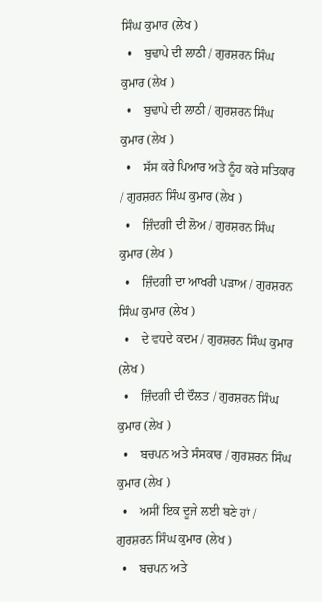ਸਿੰਘ ਕੁਮਾਰ (ਲੇਖ )
  •    ਬੁਢਾਪੇ ਦੀ ਲਾਠੀ / ਗੁਰਸ਼ਰਨ ਸਿੰਘ ਕੁਮਾਰ (ਲੇਖ )
  •    ਬੁਢਾਪੇ ਦੀ ਲਾਠੀ / ਗੁਰਸ਼ਰਨ ਸਿੰਘ ਕੁਮਾਰ (ਲੇਖ )
  •    ਸੱਸ ਕਰੇ ਪਿਆਰ ਅਤੇ ਨੂੰਹ ਕਰੇ ਸਤਿਕਾਰ / ਗੁਰਸ਼ਰਨ ਸਿੰਘ ਕੁਮਾਰ (ਲੇਖ )
  •    ਜ਼ਿੰਦਗੀ ਦੀ ਲੋਅ / ਗੁਰਸ਼ਰਨ ਸਿੰਘ ਕੁਮਾਰ (ਲੇਖ )
  •    ਜ਼ਿੰਦਗੀ ਦਾ ਆਖਰੀ ਪੜਾਅ / ਗੁਰਸ਼ਰਨ ਸਿੰਘ ਕੁਮਾਰ (ਲੇਖ )
  •    ਦੇ ਵਧਦੇ ਕਦਮ / ਗੁਰਸ਼ਰਨ ਸਿੰਘ ਕੁਮਾਰ (ਲੇਖ )
  •    ਜ਼ਿੰਦਗੀ ਦੀ ਦੌਲਤ / ਗੁਰਸ਼ਰਨ ਸਿੰਘ ਕੁਮਾਰ (ਲੇਖ )
  •    ਬਚਪਨ ਅਤੇ ਸੰਸਕਾਰ / ਗੁਰਸ਼ਰਨ ਸਿੰਘ ਕੁਮਾਰ (ਲੇਖ )
  •    ਅਸੀਂ ਇਕ ਦੂਜੇ ਲਈ ਬਣੇ ਹਾਂ / ਗੁਰਸ਼ਰਨ ਸਿੰਘ ਕੁਮਾਰ (ਲੇਖ )
  •    ਬਚਪਨ ਅਤੇ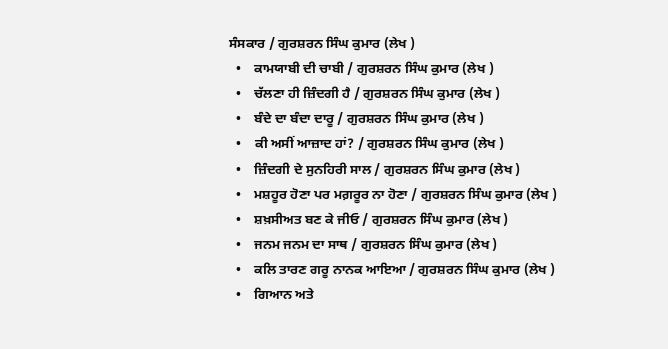ਸੰਸਕਾਰ / ਗੁਰਸ਼ਰਨ ਸਿੰਘ ਕੁਮਾਰ (ਲੇਖ )
  •    ਕਾਮਯਾਬੀ ਦੀ ਚਾਬੀ / ਗੁਰਸ਼ਰਨ ਸਿੰਘ ਕੁਮਾਰ (ਲੇਖ )
  •    ਚੱਲਣਾ ਹੀ ਜ਼ਿੰਦਗੀ ਹੈ / ਗੁਰਸ਼ਰਨ ਸਿੰਘ ਕੁਮਾਰ (ਲੇਖ )
  •    ਬੰਦੇ ਦਾ ਬੰਦਾ ਦਾਰੂ / ਗੁਰਸ਼ਰਨ ਸਿੰਘ ਕੁਮਾਰ (ਲੇਖ )
  •    ਕੀ ਅਸੀਂ ਆਜ਼ਾਦ ਹਾਂ? / ਗੁਰਸ਼ਰਨ ਸਿੰਘ ਕੁਮਾਰ (ਲੇਖ )
  •    ਜ਼ਿੰਦਗੀ ਦੇ ਸੁਨਹਿਰੀ ਸਾਲ / ਗੁਰਸ਼ਰਨ ਸਿੰਘ ਕੁਮਾਰ (ਲੇਖ )
  •    ਮਸ਼ਹੂਰ ਹੋਣਾ ਪਰ ਮਗ਼ਰੂਰ ਨਾ ਹੋਣਾ / ਗੁਰਸ਼ਰਨ ਸਿੰਘ ਕੁਮਾਰ (ਲੇਖ )
  •    ਸ਼ਖ਼ਸੀਅਤ ਬਣ ਕੇ ਜੀਓ / ਗੁਰਸ਼ਰਨ ਸਿੰਘ ਕੁਮਾਰ (ਲੇਖ )
  •    ਜਨਮ ਜਨਮ ਦਾ ਸਾਥ / ਗੁਰਸ਼ਰਨ ਸਿੰਘ ਕੁਮਾਰ (ਲੇਖ )
  •    ਕਲਿ ਤਾਰਣ ਗਰੂ ਨਾਨਕ ਆਇਆ / ਗੁਰਸ਼ਰਨ ਸਿੰਘ ਕੁਮਾਰ (ਲੇਖ )
  •    ਗਿਆਨ ਅਤੇ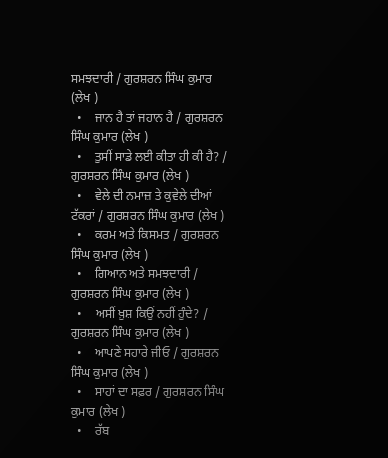ਸਮਝਦਾਰੀ / ਗੁਰਸ਼ਰਨ ਸਿੰਘ ਕੁਮਾਰ (ਲੇਖ )
  •    ਜਾਨ ਹੈ ਤਾਂ ਜਹਾਨ ਹੈ / ਗੁਰਸ਼ਰਨ ਸਿੰਘ ਕੁਮਾਰ (ਲੇਖ )
  •    ਤੁਸੀਂ ਸਾਡੇ ਲਈ ਕੀਤਾ ਹੀ ਕੀ ਹੈ? / ਗੁਰਸ਼ਰਨ ਸਿੰਘ ਕੁਮਾਰ (ਲੇਖ )
  •    ਵੇਲੇ ਦੀ ਨਮਾਜ਼ ਤੇ ਕੁਵੇਲੇ ਦੀਆਂ ਟੱਕਰਾਂ / ਗੁਰਸ਼ਰਨ ਸਿੰਘ ਕੁਮਾਰ (ਲੇਖ )
  •    ਕਰਮ ਅਤੇ ਕਿਸਮਤ / ਗੁਰਸ਼ਰਨ ਸਿੰਘ ਕੁਮਾਰ (ਲੇਖ )
  •    ਗਿਆਨ ਅਤੇ ਸਮਝਦਾਰੀ / ਗੁਰਸ਼ਰਨ ਸਿੰਘ ਕੁਮਾਰ (ਲੇਖ )
  •    ਅਸੀਂ ਖ਼ੁਸ਼ ਕਿਉਂ ਨਹੀਂ ਹੁੰਦੇ? / ਗੁਰਸ਼ਰਨ ਸਿੰਘ ਕੁਮਾਰ (ਲੇਖ )
  •    ਆਪਣੇ ਸਹਾਰੇ ਜੀਓ / ਗੁਰਸ਼ਰਨ ਸਿੰਘ ਕੁਮਾਰ (ਲੇਖ )
  •    ਸਾਹਾਂ ਦਾ ਸਫ਼ਰ / ਗੁਰਸ਼ਰਨ ਸਿੰਘ ਕੁਮਾਰ (ਲੇਖ )
  •    ਰੱਬ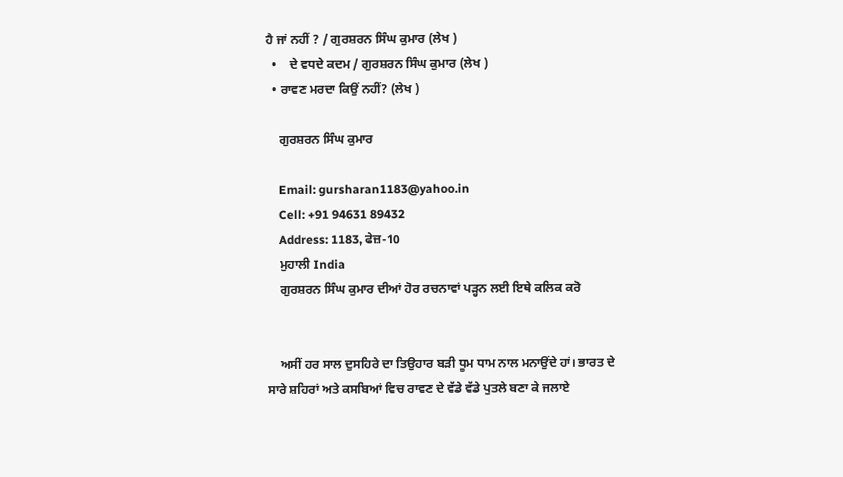ਹੈ ਜਾਂ ਨਹੀਂ ? / ਗੁਰਸ਼ਰਨ ਸਿੰਘ ਕੁਮਾਰ (ਲੇਖ )
  •    ਦੇ ਵਧਦੇ ਕਦਮ / ਗੁਰਸ਼ਰਨ ਸਿੰਘ ਕੁਮਾਰ (ਲੇਖ )
  • ਰਾਵਣ ਮਰਦਾ ਕਿਉਂ ਨਹੀਂ? (ਲੇਖ )

    ਗੁਰਸ਼ਰਨ ਸਿੰਘ ਕੁਮਾਰ

    Email: gursharan1183@yahoo.in
    Cell: +91 94631 89432
    Address: 1183, ਫੇਜ਼-10
    ਮੁਹਾਲੀ India
    ਗੁਰਸ਼ਰਨ ਸਿੰਘ ਕੁਮਾਰ ਦੀਆਂ ਹੋਰ ਰਚਨਾਵਾਂ ਪੜ੍ਹਨ ਲਈ ਇਥੇ ਕਲਿਕ ਕਰੋ


    ਅਸੀਂ ਹਰ ਸਾਲ ਦੁਸਹਿਰੇ ਦਾ ਤਿਉਹਾਰ ਬੜੀ ਧੂਮ ਧਾਮ ਨਾਲ ਮਨਾਉਂਦੇ ਹਾਂ। ਭਾਰਤ ਦੇ ਸਾਰੇ ਸ਼ਹਿਰਾਂ ਅਤੇ ਕਸਬਿਆਂ ਵਿਚ ਰਾਵਣ ਦੇ ਵੱਡੇ ਵੱਡੇ ਪੁਤਲੇ ਬਣਾ ਕੇ ਜਲਾਏ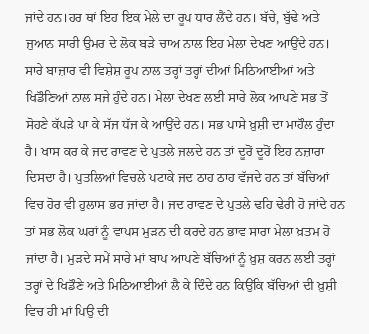ਜਾਂਦੇ ਹਨ।ਹਰ ਥਾਂ ਇਹ ਇਕ ਮੇਲੇ ਦਾ ਰੂਪ ਧਾਰ ਲੈਂਦੇ ਹਨ। ਬੱਚੇ, ਬੁੱਢੇ ਅਤੇ ਜੁਆਨ ਸਾਰੀ ਉਮਰ ਦੇ ਲੋਕ ਬੜੇ ਚਾਅ ਨਾਲ ਇਹ ਮੇਲਾ ਦੇਖਣ ਆਉਂਦੇ ਹਨ। ਸਾਰੇ ਬਾਜ਼ਾਰ ਵੀ ਵਿਸ਼ੇਸ਼ ਰੂਪ ਨਾਲ ਤਰ੍ਹਾਂ ਤਰ੍ਹਾਂ ਦੀਆਂ ਮਿਠਿਆਈਆਂ ਅਤੇ ਖਿਡੌਣਿਆਂ ਨਾਲ ਸਜੇ ਹੁੰਦੇ ਹਨ। ਮੇਲਾ ਦੇਖਣ ਲਈ ਸਾਰੇ ਲੋਕ ਆਪਣੇ ਸਭ ਤੋਂ ਸੋਹਣੇ ਕੱਪੜੇ ਪਾ ਕੇ ਸੱਜ ਧੱਜ ਕੇ ਆਉਂਦੇ ਹਨ। ਸਭ ਪਾਸੇ ਖ਼ੁਸ਼ੀ ਦਾ ਮਾਹੌਲ ਹੁੰਦਾ ਹੈ। ਖਾਸ ਕਰ ਕੇ ਜਦ ਰਾਵਣ ਦੇ ਪੁਤਲੇ ਜਲਦੇ ਹਨ ਤਾਂ ਦੂਰੋਂ ਦੂਰੋਂ ਇਹ ਨਜ਼ਾਰਾ ਦਿਸਦਾ ਹੈ। ਪੁਤਲਿਆਂ ਵਿਚਲੇ ਪਟਾਕੇ ਜਦ ਠਾਹ ਠਾਹ ਵੱਜਦੇ ਹਨ ਤਾਂ ਬੱਚਿਆਂ ਵਿਚ ਹੋਰ ਵੀ ਹੁਲਾਸ ਭਰ ਜਾਂਦਾ ਹੈ। ਜਦ ਰਾਵਣ ਦੇ ਪੁਤਲੇ ਢਹਿ ਢੇਰੀ ਹੋ ਜਾਂਦੇ ਹਨ ਤਾਂ ਸਭ ਲੋਕ ਘਰਾਂ ਨੂੰ ਵਾਪਸ ਮੁੜਨ ਦੀ ਕਰਦੇ ਹਨ ਭਾਵ ਸਾਰਾ ਮੇਲਾ ਖ਼ਤਮ ਹੋ ਜਾਂਦਾ ਹੈ। ਮੁੜਦੇ ਸਮੇਂ ਸਾਰੇ ਮਾਂ ਬਾਪ ਆਪਣੇ ਬੱਚਿਆਂ ਨੂੰ ਖ਼ੁਸ਼ ਕਰਨ ਲਈ ਤਰ੍ਹਾਂ ਤਰ੍ਹਾਂ ਦੇ ਖਿਡੌਣੇ ਅਤੇ ਮਿਠਿਆਈਆਂ ਲੈ ਕੇ ਦਿੰਦੇ ਹਨ ਕਿਉਂਕਿ ਬੱਚਿਆਂ ਦੀ ਖ਼ੁਸ਼ੀ ਵਿਚ ਹੀ ਮਾਂ ਪਿਉ ਦੀ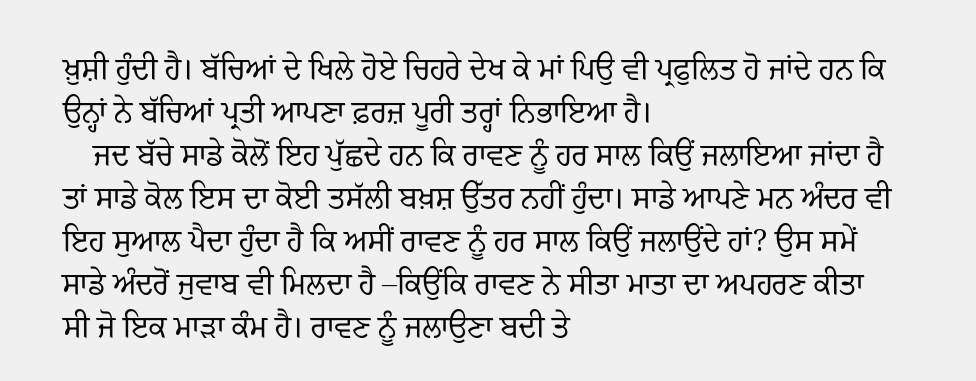ਖ਼ੁਸ਼ੀ ਹੁੰਦੀ ਹੈ। ਬੱਚਿਆਂ ਦੇ ਖਿਲੇ ਹੋਏ ਚਿਹਰੇ ਦੇਖ ਕੇ ਮਾਂ ਪਿਉ ਵੀ ਪ੍ਰਫੁਲਿਤ ਹੋ ਜਾਂਦੇ ਹਨ ਕਿ ਉਨ੍ਹਾਂ ਨੇ ਬੱਚਿਆਂ ਪ੍ਰਤੀ ਆਪਣਾ ਫ਼ਰਜ਼ ਪੂਰੀ ਤਰ੍ਹਾਂ ਨਿਭਾਇਆ ਹੈ।
    ਜਦ ਬੱਚੇ ਸਾਡੇ ਕੋਲੋਂ ਇਹ ਪੁੱਛਦੇ ਹਨ ਕਿ ਰਾਵਣ ਨੂੰ ਹਰ ਸਾਲ ਕਿਉਂ ਜਲਾਇਆ ਜਾਂਦਾ ਹੈ ਤਾਂ ਸਾਡੇ ਕੋਲ ਇਸ ਦਾ ਕੋਈ ਤਸੱਲੀ ਬਖ਼ਸ਼ ਉੱਤਰ ਨਹੀਂ ਹੁੰਦਾ। ਸਾਡੇ ਆਪਣੇ ਮਨ ਅੰਦਰ ਵੀ ਇਹ ਸੁਆਲ ਪੈਦਾ ਹੁੰਦਾ ਹੈ ਕਿ ਅਸੀਂ ਰਾਵਣ ਨੂੰ ਹਰ ਸਾਲ ਕਿਉਂ ਜਲਾਉਂਦੇ ਹਾਂ? ਉਸ ਸਮੇਂ ਸਾਡੇ ਅੰਦਰੋਂ ਜੁਵਾਬ ਵੀ ਮਿਲਦਾ ਹੈ –ਕਿਉਂਕਿ ਰਾਵਣ ਨੇ ਸੀਤਾ ਮਾਤਾ ਦਾ ਅਪਹਰਣ ਕੀਤਾ ਸੀ ਜੋ ਇਕ ਮਾੜਾ ਕੰਮ ਹੈ। ਰਾਵਣ ਨੂੰ ਜਲਾਉਣਾ ਬਦੀ ਤੇ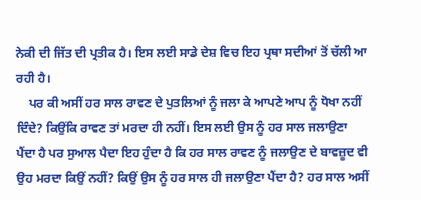ਨੇਕੀ ਦੀ ਜਿੱਤ ਦੀ ਪ੍ਰਤੀਕ ਹੈ। ਇਸ ਲਈ ਸਾਡੇ ਦੇਸ਼ ਵਿਚ ਇਹ ਪ੍ਰਥਾ ਸਦੀਆਂ ਤੋਂ ਚੱਲੀ ਆ ਰਹੀ ਹੈ।
    ਪਰ ਕੀ ਅਸੀਂ ਹਰ ਸਾਲ ਰਾਵਣ ਦੇ ਪੁਤਲਿਆਂ ਨੂੰ ਜਲਾ ਕੇ ਆਪਣੇ ਆਪ ਨੂੰ ਧੋਖਾ ਨਹੀਂ ਦਿੰਦੇ? ਕਿਉਂਕਿ ਰਾਵਣ ਤਾਂ ਮਰਦਾ ਹੀ ਨਹੀਂ। ਇਸ ਲਈ ਉਸ ਨੂੰ ਹਰ ਸਾਲ ਜਲਾਉਣਾ ਪੈਂਦਾ ਹੈ ਪਰ ਸੁਆਲ ਪੈਦਾ ਇਹ ਹੁੰਦਾ ਹੈ ਕਿ ਹਰ ਸਾਲ ਰਾਵਣ ਨੂੰ ਜਲਾਉਣ ਦੇ ਬਾਵਜ਼ੂਦ ਵੀ ਉਹ ਮਰਦਾ ਕਿਉਂ ਨਹੀਂ? ਕਿਉਂ ਉਸ ਨੂੰ ਹਰ ਸਾਲ ਹੀ ਜਲਾਉਣਾ ਪੈਂਦਾ ਹੈ? ਹਰ ਸਾਲ ਅਸੀਂ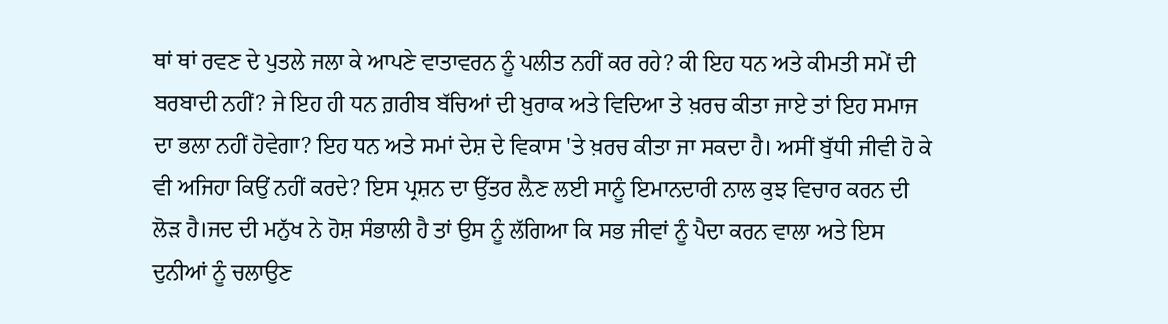ਥਾਂ ਥਾਂ ਰਵਣ ਦੇ ਪੁਤਲੇ ਜਲਾ ਕੇ ਆਪਣੇ ਵਾਤਾਵਰਨ ਨੂੰ ਪਲੀਤ ਨਹੀਂ ਕਰ ਰਹੇ? ਕੀ ਇਹ ਧਨ ਅਤੇ ਕੀਮਤੀ ਸਮੇਂ ਦੀ ਬਰਬਾਦੀ ਨਹੀਂ? ਜੇ ਇਹ ਹੀ ਧਨ ਗ਼ਰੀਬ ਬੱਚਿਆਂ ਦੀ ਖ਼ੁਰਾਕ ਅਤੇ ਵਿਦਿਆ ਤੇ ਖ਼ਰਚ ਕੀਤਾ ਜਾਏ ਤਾਂ ਇਹ ਸਮਾਜ ਦਾ ਭਲਾ ਨਹੀਂ ਹੋਵੇਗਾ? ਇਹ ਧਨ ਅਤੇ ਸਮਾਂ ਦੇਸ਼ ਦੇ ਵਿਕਾਸ 'ਤੇ ਖ਼ਰਚ ਕੀਤਾ ਜਾ ਸਕਦਾ ਹੈ। ਅਸੀਂ ਬੁੱਧੀ ਜੀਵੀ ਹੋ ਕੇ ਵੀ ਅਜਿਹਾ ਕਿਉਂ ਨਹੀਂ ਕਰਦੇ? ਇਸ ਪ੍ਰਸ਼ਨ ਦਾ ਉੱਤਰ ਲ਼ੈਣ ਲਈ ਸਾਨੂੰ ਇਮਾਨਦਾਰੀ ਨਾਲ ਕੁਝ ਵਿਚਾਰ ਕਰਨ ਦੀ ਲੋੜ ਹੈ।ਜਦ ਦੀ ਮਨੁੱਖ ਨੇ ਹੋਸ਼ ਸੰਭਾਲੀ ਹੈ ਤਾਂ ਉਸ ਨੂੰ ਲੱਗਿਆ ਕਿ ਸਭ ਜੀਵਾਂ ਨੂੰ ਪੈਦਾ ਕਰਨ ਵਾਲਾ ਅਤੇ ਇਸ ਦੁਨੀਆਂ ਨੂੰ ਚਲਾਉਣ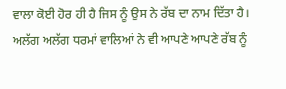ਵਾਲਾ ਕੋਈ ਹੋਰ ਹੀ ਹੈ ਜਿਸ ਨੂੰ ਉਸ ਨੇ ਰੱਬ ਦਾ ਨਾਮ ਦਿੱਤਾ ਹੈ। ਅਲੱਗ ਅਲੱਗ ਧਰਮਾਂ ਵਾਲਿਆਂ ਨੇ ਵੀ ਆਪਣੇ ਆਪਣੇ ਰੱਬ ਨੂੰ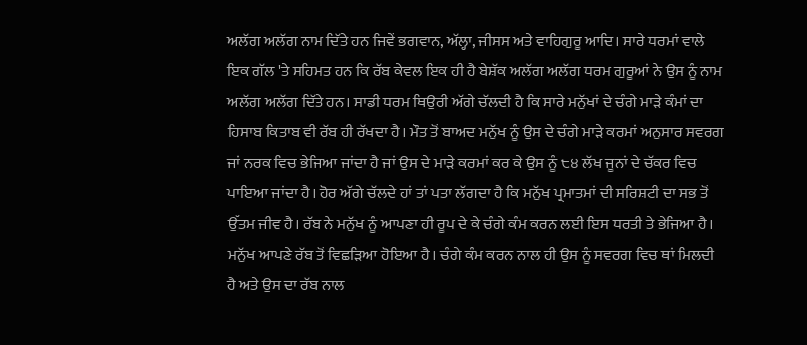ਅਲੱਗ ਅਲੱਗ ਨਾਮ ਦਿੱਤੇ ਹਨ ਜਿਵੇਂ ਭਗਵਾਨ, ਅੱਲ੍ਹਾ, ਜੀਸਸ ਅਤੇ ਵਾਹਿਗੁਰੂ ਆਦਿ। ਸਾਰੇ ਧਰਮਾਂ ਵਾਲੇ ਇਕ ਗੱਲ 'ਤੇ ਸਹਿਮਤ ਹਨ ਕਿ ਰੱਬ ਕੇਵਲ ਇਕ ਹੀ ਹੈ ਬੇਸ਼ੱਕ ਅਲੱਗ ਅਲੱਗ ਧਰਮ ਗੁਰੂਆਂ ਨੇ ਉਸ ਨੂੰ ਨਾਮ ਅਲੱਗ ਅਲੱਗ ਦਿੱਤੇ ਹਨ। ਸਾਡੀ ਧਰਮ ਥਿਉਰੀ ਅੱਗੇ ਚੱਲਦੀ ਹੈ ਕਿ ਸਾਰੇ ਮਨੁੱਖਾਂ ਦੇ ਚੰਗੇ ਮਾੜੇ ਕੰਮਾਂ ਦਾ ਹਿਸਾਬ ਕਿਤਾਬ ਵੀ ਰੱਬ ਹੀ ਰੱਖਦਾ ਹੈ। ਮੌਤ ਤੋਂ ਬਾਅਦ ਮਨੁੱਖ ਨੂੰ ਉਸ ਦੇ ਚੰਗੇ ਮਾੜੇ ਕਰਮਾਂ ਅਨੁਸਾਰ ਸਵਰਗ ਜਾਂ ਨਰਕ ਵਿਚ ਭੇਜਿਆ ਜਾਂਦਾ ਹੈ ਜਾਂ ਉਸ ਦੇ ਮਾੜੇ ਕਰਮਾਂ ਕਰ ਕੇ ਉਸ ਨੂੰ ੮੪ ਲੱਖ ਜੂਨਾਂ ਦੇ ਚੱਕਰ ਵਿਚ ਪਾਇਆ ਜਾਂਦਾ ਹੈ। ਹੋਰ ਅੱਗੇ ਚੱਲਦੇ ਹਾਂ ਤਾਂ ਪਤਾ ਲੱਗਦਾ ਹੈ ਕਿ ਮਨੁੱਖ ਪ੍ਰਮਾਤਮਾਂ ਦੀ ਸਰਿਸ਼ਟੀ ਦਾ ਸਭ ਤੋਂ ਉੱਤਮ ਜੀਵ ਹੈ। ਰੱਬ ਨੇ ਮਨੁੱਖ ਨੂੰ ਆਪਣਾ ਹੀ ਰੂਪ ਦੇ ਕੇ ਚੰਗੇ ਕੰਮ ਕਰਨ ਲਈ ਇਸ ਧਰਤੀ ਤੇ ਭੇਜਿਆ ਹੈ। ਮਨੁੱਖ ਆਪਣੇ ਰੱਬ ਤੋਂ ਵਿਛੜਿਆ ਹੋਇਆ ਹੈ। ਚੰਗੇ ਕੰਮ ਕਰਨ ਨਾਲ ਹੀ ਉਸ ਨੂੰ ਸਵਰਗ ਵਿਚ ਥਾਂ ਮਿਲਦੀ ਹੈ ਅਤੇ ਉਸ ਦਾ ਰੱਬ ਨਾਲ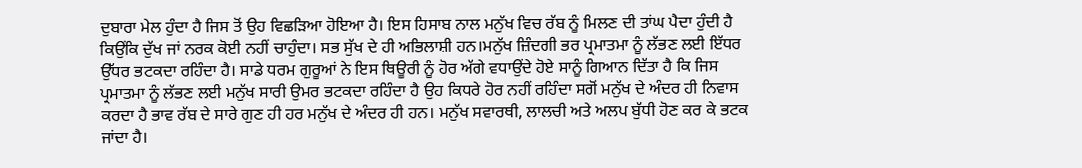ਦੁਬਾਰਾ ਮੇਲ ਹੁੰਦਾ ਹੈ ਜਿਸ ਤੋਂ ਉਹ ਵਿਛੜਿਆ ਹੋਇਆ ਹੈ। ਇਸ ਹਿਸਾਬ ਨਾਲ ਮਨੁੱਖ ਵਿਚ ਰੱਬ ਨੂੰ ਮਿਲਣ ਦੀ ਤਾਂਘ ਪੈਦਾ ਹੁੰਦੀ ਹੈ ਕਿਉਂਕਿ ਦੁੱਖ ਜਾਂ ਨਰਕ ਕੋਈ ਨਹੀਂ ਚਾਹੁੰਦਾ। ਸਭ ਸੁੱਖ ਦੇ ਹੀ ਅਭਿਲਾਸ਼ੀ ਹਨ।ਮਨੁੱਖ ਜ਼ਿੰਦਗੀ ਭਰ ਪ੍ਰਮਾਤਮਾ ਨੂੰ ਲੱਭਣ ਲਈ ਇੱਧਰ ਉੱਧਰ ਭਟਕਦਾ ਰਹਿੰਦਾ ਹੈ। ਸਾਡੇ ਧਰਮ ਗੁਰੂਆਂ ਨੇ ਇਸ ਥਿਊਰੀ ਨੂੰ ਹੋਰ ਅੱਗੇ ਵਧਾਉਂਦੇ ਹੋਏ ਸਾਨੂੰ ਗਿਆਨ ਦਿੱਤਾ ਹੈ ਕਿ ਜਿਸ ਪ੍ਰਮਾਤਮਾ ਨੂੰ ਲੱਭਣ ਲਈ ਮਨੁੱਖ ਸਾਰੀ ਉਮਰ ਭਟਕਦਾ ਰਹਿੰਦਾ ਹੈ ਉਹ ਕਿਧਰੇ ਹੋਰ ਨਹੀਂ ਰਹਿੰਦਾ ਸਗੋਂ ਮਨੁੱਖ ਦੇ ਅੰਦਰ ਹੀ ਨਿਵਾਸ ਕਰਦਾ ਹੈ ਭਾਵ ਰੱਬ ਦੇ ਸਾਰੇ ਗੁਣ ਹੀ ਹਰ ਮਨੁੱਖ ਦੇ ਅੰਦਰ ਹੀ ਹਨ। ਮਨੁੱਖ ਸਵਾਰਥੀ, ਲਾਲਚੀ ਅਤੇ ਅਲਪ ਬੁੱਧੀ ਹੋਣ ਕਰ ਕੇ ਭਟਕ ਜਾਂਦਾ ਹੈ।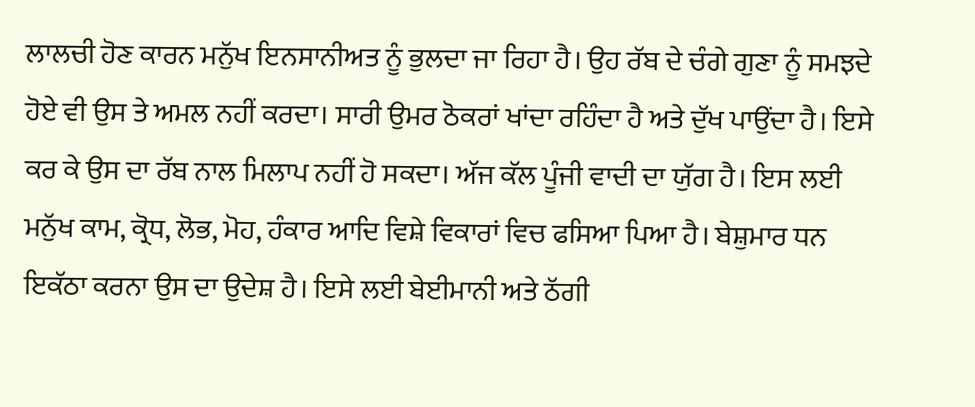ਲਾਲਚੀ ਹੋਣ ਕਾਰਨ ਮਨੁੱਖ ਇਨਸਾਨੀਅਤ ਨੂੰ ਭੁਲਦਾ ਜਾ ਰਿਹਾ ਹੈ। ਉਹ ਰੱਬ ਦੇ ਚੰਗੇ ਗੁਣਾ ਨੂੰ ਸਮਝਦੇ ਹੋਏ ਵੀ ਉਸ ਤੇ ਅਮਲ ਨਹੀਂ ਕਰਦਾ। ਸਾਰੀ ਉਮਰ ਠੋਕਰਾਂ ਖਾਂਦਾ ਰਹਿੰਦਾ ਹੈ ਅਤੇ ਦੁੱਖ ਪਾਉਂਦਾ ਹੈ। ਇਸੇ ਕਰ ਕੇ ਉਸ ਦਾ ਰੱਬ ਨਾਲ ਮਿਲਾਪ ਨਹੀਂ ਹੋ ਸਕਦਾ। ਅੱਜ ਕੱਲ ਪੂੰਜੀ ਵਾਦੀ ਦਾ ਯੁੱਗ ਹੈ। ਇਸ ਲਈ ਮਨੁੱਖ ਕਾਮ, ਕ੍ਰੋਧ, ਲੋਭ, ਮੋਹ, ਹੰਕਾਰ ਆਦਿ ਵਿਸ਼ੇ ਵਿਕਾਰਾਂ ਵਿਚ ਫਸਿਆ ਪਿਆ ਹੈ। ਬੇਸ਼ੁਮਾਰ ਧਨ ਇਕੱਠਾ ਕਰਨਾ ਉਸ ਦਾ ਉਦੇਸ਼ ਹੈ। ਇਸੇ ਲਈ ਬੇਈਮਾਨੀ ਅਤੇ ਠੱਗੀ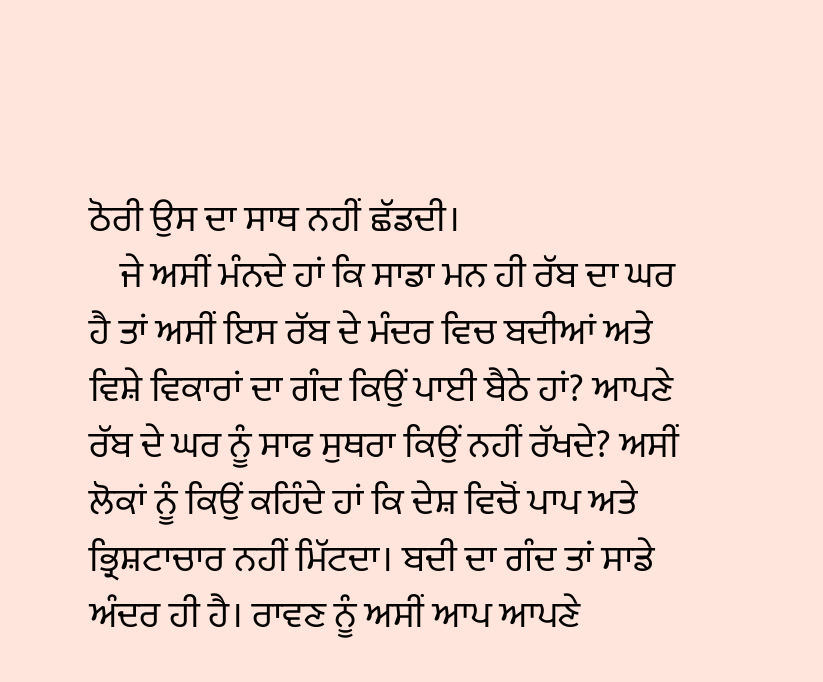ਠੋਰੀ ਉਸ ਦਾ ਸਾਥ ਨਹੀਂ ਛੱਡਦੀ।
    ਜੇ ਅਸੀਂ ਮੰਨਦੇ ਹਾਂ ਕਿ ਸਾਡਾ ਮਨ ਹੀ ਰੱਬ ਦਾ ਘਰ ਹੈ ਤਾਂ ਅਸੀਂ ਇਸ ਰੱਬ ਦੇ ਮੰਦਰ ਵਿਚ ਬਦੀਆਂ ਅਤੇ ਵਿਸ਼ੇ ਵਿਕਾਰਾਂ ਦਾ ਗੰਦ ਕਿਉਂ ਪਾਈ ਬੈਠੇ ਹਾਂ? ਆਪਣੇ ਰੱਬ ਦੇ ਘਰ ਨੂੰ ਸਾਫ ਸੁਥਰਾ ਕਿਉਂ ਨਹੀਂ ਰੱਖਦੇ? ਅਸੀਂ ਲੋਕਾਂ ਨੂੰ ਕਿਉਂ ਕਹਿੰਦੇ ਹਾਂ ਕਿ ਦੇਸ਼ ਵਿਚੋਂ ਪਾਪ ਅਤੇ ਭ੍ਰਿਸ਼ਟਾਚਾਰ ਨਹੀਂ ਮਿੱਟਦਾ। ਬਦੀ ਦਾ ਗੰਦ ਤਾਂ ਸਾਡੇ ਅੰਦਰ ਹੀ ਹੈ। ਰਾਵਣ ਨੂੰ ਅਸੀਂ ਆਪ ਆਪਣੇ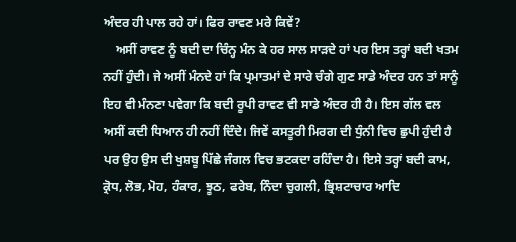ਅੰਦਰ ਹੀ ਪਾਲ ਰਹੇ ਹਾਂ। ਫਿਰ ਰਾਵਣ ਮਰੇ ਕਿਵੇਂ?
    ਅਸੀਂ ਰਾਵਣ ਨੂੰ ਬਦੀ ਦਾ ਚਿੰਨ੍ਹ ਮੰਨ ਕੇ ਹਰ ਸਾਲ ਸਾੜਦੇ ਹਾਂ ਪਰ ਇਸ ਤਰ੍ਹਾਂ ਬਦੀ ਖਤਮ ਨਹੀਂ ਹੁੰਦੀ। ਜੇ ਅਸੀਂ ਮੰਨਦੇ ਹਾਂ ਕਿ ਪ੍ਰਮਾਤਮਾਂ ਦੇ ਸਾਰੇ ਚੰਗੇ ਗੁਣ ਸਾਡੇ ਅੰਦਰ ਹਨ ਤਾਂ ਸਾਨੂੰ ਇਹ ਵੀ ਮੰਨਣਾ ਪਵੇਗਾ ਕਿ ਬਦੀ ਰੂਪੀ ਰਾਵਣ ਵੀ ਸਾਡੇ ਅੰਦਰ ਹੀ ਹੈ। ਇਸ ਗੱਲ ਵਲ ਅਸੀਂ ਕਦੀ ਧਿਆਨ ਹੀ ਨਹੀਂ ਦਿੰਦੇ। ਜਿਵੇਂ ਕਸਤੂਰੀ ਮਿਰਗ ਦੀ ਧੁੰਨੀ ਵਿਚ ਛੁਪੀ ਹੁੰਦੀ ਹੈ ਪਰ ਉਹ ਉਸ ਦੀ ਖੁਸ਼ਬੂ ਪਿੱਛੇ ਜੰਗਲ ਵਿਚ ਭਟਕਦਾ ਰਹਿੰਦਾ ਹੈ। ਇਸੇ ਤਰ੍ਹਾਂ ਬਦੀ ਕਾਮ, ਕ੍ਰੋਧ, ਲੋਭ, ਮੋਹ, ਹੰਕਾਰ, ਝੂਠ, ਫਰੇਬ, ਨਿੰਦਾ ਚੁਗਲੀ, ਭ੍ਰਿਸ਼ਟਾਚਾਰ ਆਦਿ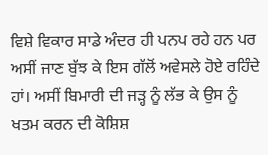ਵਿਸ਼ੇ ਵਿਕਾਰ ਸਾਡੇ ਅੰਦਰ ਹੀ ਪਨਪ ਰਹੇ ਹਨ ਪਰ  ਅਸੀਂ ਜਾਣ ਬੁੱਝ ਕੇ ਇਸ ਗੱਲੋਂ ਅਵੇਸਲੇ ਹੋਏ ਰਹਿੰਦੇ ਹਾਂ। ਅਸੀਂ ਬਿਮਾਰੀ ਦੀ ਜੜ੍ਹ ਨੂੰ ਲੱਭ ਕੇ ਉਸ ਨੂੰ ਖਤਮ ਕਰਨ ਦੀ ਕੋਸ਼ਿਸ਼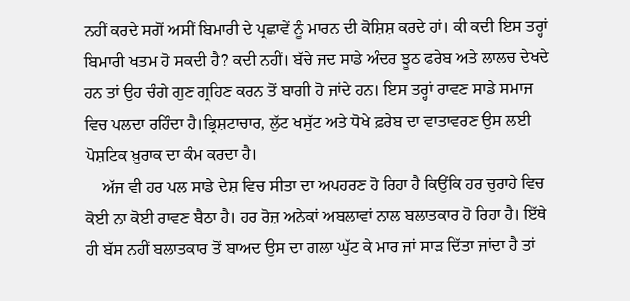ਨਹੀਂ ਕਰਦੇ ਸਗੋਂ ਅਸੀਂ ਬਿਮਾਰੀ ਦੇ ਪ੍ਰਛਾਵੇਂ ਨੂੰ ਮਾਰਨ ਦੀ ਕੋਸ਼ਿਸ਼ ਕਰਦੇ ਹਾਂ। ਕੀ ਕਦੀ ਇਸ ਤਰ੍ਹਾਂ ਬਿਮਾਰੀ ਖਤਮ ਹੋ ਸਕਦੀ ਹੈ? ਕਦੀ ਨਹੀਂ। ਬੱਚੇ ਜਦ ਸਾਡੇ ਅੰਦਰ ਝੂਠ ਫਰੇਬ ਅਤੇ ਲਾਲਚ ਦੇਖਦੇ ਹਨ ਤਾਂ ਉਹ ਚੰਗੇ ਗੁਣ ਗ੍ਰਹਿਣ ਕਰਨ ਤੋਂ ਬਾਗੀ ਹੋ ਜਾਂਦੇ ਹਨ। ਇਸ ਤਰ੍ਹਾਂ ਰਾਵਣ ਸਾਡੇ ਸਮਾਜ ਵਿਚ ਪਲਦਾ ਰਹਿੰਦਾ ਹੈ।ਭ੍ਰਿਸ਼ਟਾਚਾਰ, ਲੁੱਟ ਖਸੁੱਟ ਅਤੇ ਧੋਖੇ ਫ਼ਰੇਬ ਦਾ ਵਾਤਾਵਰਣ ਉਸ ਲਈ ਪੋਸ਼ਟਿਕ ਖ਼ੁਰਾਕ ਦਾ ਕੰਮ ਕਰਦਾ ਹੈ।
    ਅੱਜ ਵੀ ਹਰ ਪਲ ਸਾਡੇ ਦੇਸ਼ ਵਿਚ ਸੀਤਾ ਦਾ ਅਪਹਰਣ ਹੋ ਰਿਹਾ ਹੈ ਕਿਉਂਕਿ ਹਰ ਚੁਰਾਹੇ ਵਿਚ ਕੋਈ ਨਾ ਕੋਈ ਰਾਵਣ ਬੈਠਾ ਹੈ। ਹਰ ਰੋਜ਼ ਅਨੇਕਾਂ ਅਬਲਾਵਾਂ ਨਾਲ ਬਲਾਤਕਾਰ ਹੋ ਰਿਹਾ ਹੈ। ਇੱਥੇ ਹੀ ਬੱਸ ਨਹੀਂ ਬਲਾਤਕਾਰ ਤੋਂ ਬਾਅਦ ਉਸ ਦਾ ਗਲਾ ਘੁੱਟ ਕੇ ਮਾਰ ਜਾਂ ਸਾੜ ਦਿੱਤਾ ਜਾਂਦਾ ਹੈ ਤਾਂ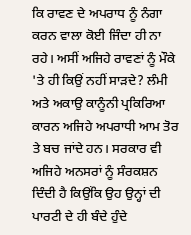ਕਿ ਰਾਵਣ ਦੇ ਅਪਰਾਧ ਨੂੰ ਨੰਗਾ ਕਰਨ ਵਾਲਾ ਕੋਈ ਜਿੰਦਾ ਹੀ ਨਾ ਰਹੇ। ਅਸੀਂ ਅਜਿਹੇ ਰਾਵਣਾਂ ਨੂੰ ਮੌਕੇ 'ਤੇ ਹੀ ਕਿਉਂ ਨਹੀਂ ਸਾੜਦੇ? ਲੰਮੀ ਅਤੇ ਅਕਾਉ ਕਾਨੂੰਨੀ ਪ੍ਰਕਿਰਿਆ ਕਾਰਨ ਅਜਿਹੇ ਅਪਰਾਧੀ ਆਮ ਤੋਰ ਤੇ ਬਚ ਜਾਂਦੇ ਹਨ। ਸਰਕਾਰ ਵੀ ਅਜਿਹੇ ਅਨਸਰਾਂ ਨੂੰ ਸੰਰਕਸ਼ਨ ਦਿੰਦੀ ਹੈ ਕਿਉਂਕਿ ਉਹ ਉਨ੍ਹਾਂ ਦੀ ਪਾਰਟੀ ਦੇ ਹੀ ਬੰਦੇ ਹੁੰਦੇ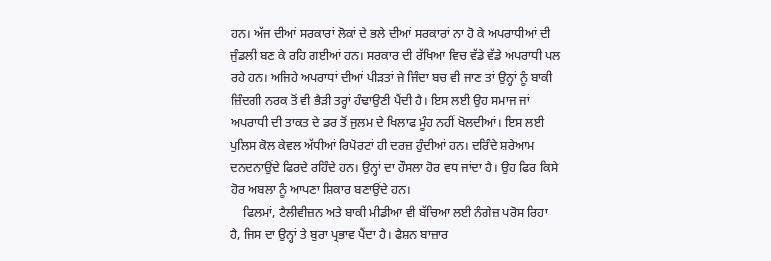ਹਨ। ਅੱਜ ਦੀਆਂ ਸਰਕਾਰਾਂ ਲੋਕਾਂ ਦੇ ਭਲੇ ਦੀਆਂ ਸਰਕਾਰਾਂ ਨਾ ਹੋ ਕੇ ਅਪਰਾਧੀਆਂ ਦੀ ਜੁੰਡਲੀ ਬਣ ਕੇ ਰਹਿ ਗਈਆਂ ਹਨ। ਸਰਕਾਰ ਦੀ ਰੱਖਿਆ ਵਿਚ ਵੱਡੇ ਵੱਡੇ ਅਪਰਾਧੀ ਪਲ ਰਹੇ ਹਨ। ਅਜਿਹੇ ਅਪਰਾਧਾਂ ਦੀਆਂ ਪੀੜਤਾਂ ਜੇ ਜਿੰਦਾ ਬਚ ਵੀ ਜਾਣ ਤਾਂ ਉਨ੍ਹਾਂ ਨੂੰ ਬਾਕੀ ਜ਼ਿੰਦਗੀ ਨਰਕ ਤੋਂ ਵੀ ਭੈੜੀ ਤਰ੍ਹਾਂ ਹੰਢਾਉਣੀ ਪੈਂਦੀ ਹੈ। ਇਸ ਲਈ ਉਹ ਸਮਾਜ ਜਾਂ ਅਪਰਾਧੀ ਦੀ ਤਾਕਤ ਦੇ ਡਰ ਤੋਂ ਜੁਲਮ ਦੇ ਖਿਲਾਫ ਮੂੰਹ ਨਹੀਂ ਖੋਲਦੀਆਂ। ਇਸ ਲਈ ਪੁਲਿਸ ਕੋਲ ਕੇਵਲ ਅੱਧੀਆਂ ਰਿਪੋਰਟਾਂ ਹੀ ਦਰਜ਼ ਹੁੰਦੀਆਂ ਹਨ। ਦਰਿੰਦੇ ਸ਼ਰੇਆਮ ਦਨਦਨਾਉਂਦੇ ਫਿਰਦੇ ਰਹਿੰਦੇ ਹਨ। ਉਨ੍ਹਾਂ ਦਾ ਹੌਸਲਾ ਹੋਰ ਵਧ ਜਾਂਦਾ ਹੈ। ਉਹ ਫਿਰ ਕਿਸੇ ਹੋਰ ਅਬਲਾ ਨੂੰ ਆਪਣਾ ਸ਼ਿਕਾਰ ਬਣਾਉਂਦੇ ਹਨ।
    ਫਿਲਮਾਂ, ਟੈਲੀਵੀਜ਼ਨ ਅਤੇ ਬਾਕੀ ਮੀਡੀਆ ਵੀ ਬੱਚਿਆ ਲਈ ਨੰਗੇਜ਼ ਪਰੋਸ ਰਿਹਾ ਹੈ, ਜਿਸ ਦਾ ਉਨ੍ਹਾਂ ਤੇ ਬੁਰਾ ਪ੍ਰਭਾਵ ਪੈਂਦਾ ਹੈ। ਫੈਸ਼ਨ ਬਾਜ਼ਾਰ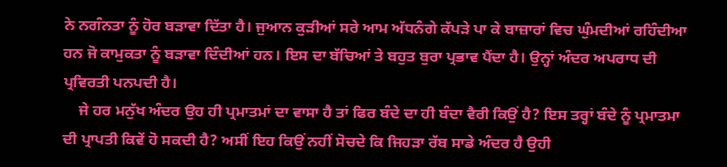ਨੇ ਨਗੰਨਤਾ ਨੂੰ ਹੋਰ ਬੜਾਵਾ ਦਿੱਤਾ ਹੈ। ਜੁਆਨ ਕੁੜੀਆਂ ਸਰੇ ਆਮ ਅੱਧਨੰਗੇ ਕੱਪੜੇ ਪਾ ਕੇ ਬਾਜ਼ਾਰਾਂ ਵਿਚ ਘੁੰਮਦੀਆਂ ਰਹਿੰਦੀਆ ਹਨ ਜੋ ਕਾਮੁਕਤਾ ਨੂੰ ਬੜਾਵਾ ਦਿੰਦੀਆਂ ਹਨ। ਇਸ ਦਾ ਬੱਚਿਆਂ ਤੇ ਬਹੁਤ ਬੁਰਾ ਪ੍ਰਭਾਵ ਪੈਂਦਾ ਹੈ। ਉਨ੍ਹਾਂ ਅੰਦਰ ਅਪਰਾਧ ਦੀ ਪ੍ਰਵਿਰਤੀ ਪਨਪਦੀ ਹੈ।
    ਜੇ ਹਰ ਮਨੁੱਖ ਅੰਦਰ ਉਹ ਹੀ ਪ੍ਰਮਾਤਮਾਂ ਦਾ ਵਾਸਾ ਹੈ ਤਾਂ ਫਿਰ ਬੰਦੇ ਦਾ ਹੀ ਬੰਦਾ ਵੈਰੀ ਕਿਉਂ ਹੈ? ਇਸ ਤਰ੍ਹਾਂ ਬੰਦੇ ਨੂੰ ਪ੍ਰਮਾਤਮਾ ਦੀ ਪ੍ਰਾਪਤੀ ਕਿਵੇਂ ਹੋ ਸਕਦੀ ਹੈ? ਅਸੀਂ ਇਹ ਕਿਉਂ ਨਹੀਂ ਸੋਚਦੇ ਕਿ ਜਿਹੜਾ ਰੱਬ ਸਾਡੇ ਅੰਦਰ ਹੈ ਉਹੀ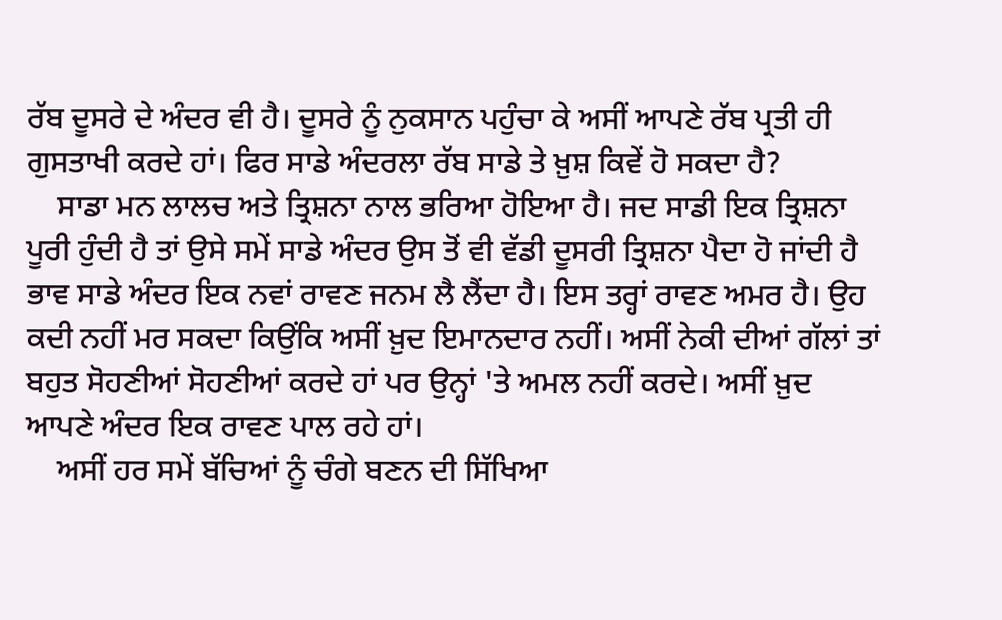ਰੱਬ ਦੂਸਰੇ ਦੇ ਅੰਦਰ ਵੀ ਹੈ। ਦੂਸਰੇ ਨੂੰ ਨੁਕਸਾਨ ਪਹੁੰਚਾ ਕੇ ਅਸੀਂ ਆਪਣੇ ਰੱਬ ਪ੍ਰਤੀ ਹੀ ਗੁਸਤਾਖੀ ਕਰਦੇ ਹਾਂ। ਫਿਰ ਸਾਡੇ ਅੰਦਰਲਾ ਰੱਬ ਸਾਡੇ ਤੇ ਖ਼ੁਸ਼ ਕਿਵੇਂ ਹੋ ਸਕਦਾ ਹੈ?
    ਸਾਡਾ ਮਨ ਲਾਲਚ ਅਤੇ ਤ੍ਰਿਸ਼ਨਾ ਨਾਲ ਭਰਿਆ ਹੋਇਆ ਹੈ। ਜਦ ਸਾਡੀ ਇਕ ਤ੍ਰਿਸ਼ਨਾ ਪੂਰੀ ਹੁੰਦੀ ਹੈ ਤਾਂ ਉਸੇ ਸਮੇਂ ਸਾਡੇ ਅੰਦਰ ਉਸ ਤੋਂ ਵੀ ਵੱਡੀ ਦੂਸਰੀ ਤ੍ਰਿਸ਼ਨਾ ਪੈਦਾ ਹੋ ਜਾਂਦੀ ਹੈ ਭਾਵ ਸਾਡੇ ਅੰਦਰ ਇਕ ਨਵਾਂ ਰਾਵਣ ਜਨਮ ਲੈ ਲੈਂਦਾ ਹੈ। ਇਸ ਤਰ੍ਹਾਂ ਰਾਵਣ ਅਮਰ ਹੈ। ਉਹ ਕਦੀ ਨਹੀਂ ਮਰ ਸਕਦਾ ਕਿਉਂਕਿ ਅਸੀਂ ਖ਼ੁਦ ਇਮਾਨਦਾਰ ਨਹੀਂ। ਅਸੀਂ ਨੇਕੀ ਦੀਆਂ ਗੱਲਾਂ ਤਾਂ ਬਹੁਤ ਸੋਹਣੀਆਂ ਸੋਹਣੀਆਂ ਕਰਦੇ ਹਾਂ ਪਰ ਉਨ੍ਹਾਂ 'ਤੇ ਅਮਲ ਨਹੀਂ ਕਰਦੇ। ਅਸੀਂ ਖ਼ੁਦ ਆਪਣੇ ਅੰਦਰ ਇਕ ਰਾਵਣ ਪਾਲ ਰਹੇ ਹਾਂ।
    ਅਸੀਂ ਹਰ ਸਮੇਂ ਬੱਚਿਆਂ ਨੂੰ ਚੰਗੇ ਬਣਨ ਦੀ ਸਿੱਖਿਆ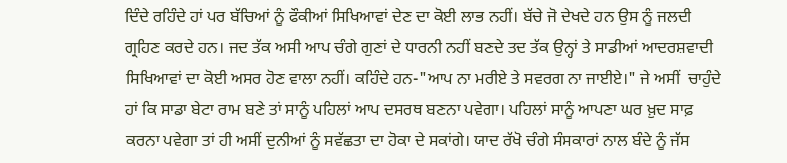ਦਿੰਦੇ ਰਹਿੰਦੇ ਹਾਂ ਪਰ ਬੱਚਿਆਂ ਨੂੰ ਫੌਕੀਆਂ ਸਿਖਿਆਵਾਂ ਦੇਣ ਦਾ ਕੋਈ ਲਾਭ ਨਹੀਂ। ਬੱਚੇ ਜੋ ਦੇਖਦੇ ਹਨ ਉਸ ਨੂੰ ਜਲਦੀ ਗ੍ਰਹਿਣ ਕਰਦੇ ਹਨ। ਜਦ ਤੱਕ ਅਸੀ ਆਪ ਚੰਗੇ ਗੁਣਾਂ ਦੇ ਧਾਰਨੀ ਨਹੀਂ ਬਣਦੇ ਤਦ ਤੱਕ ਉਨ੍ਹਾਂ ਤੇ ਸਾਡੀਆਂ ਆਦਰਸ਼ਵਾਦੀ ਸਿਖਿਆਵਾਂ ਦਾ ਕੋਈ ਅਸਰ ਹੋਣ ਵਾਲਾ ਨਹੀਂ। ਕਹਿੰਦੇ ਹਨ-"ਆਪ ਨਾ ਮਰੀਏ ਤੇ ਸਵਰਗ ਨਾ ਜਾਈਏ।" ਜੇ ਅਸੀਂ  ਚਾਹੁੰਦੇ ਹਾਂ ਕਿ ਸਾਡਾ ਬੇਟਾ ਰਾਮ ਬਣੇ ਤਾਂ ਸਾਨੂੰ ਪਹਿਲਾਂ ਆਪ ਦਸਰਥ ਬਣਨਾ ਪਵੇਗਾ। ਪਹਿਲਾਂ ਸਾਨੂੰ ਆਪਣਾ ਘਰ ਖ਼ੁਦ ਸਾਫ਼ ਕਰਨਾ ਪਵੇਗਾ ਤਾਂ ਹੀ ਅਸੀਂ ਦੁਨੀਆਂ ਨੂੰ ਸਵੱਛਤਾ ਦਾ ਹੋਕਾ ਦੇ ਸਕਾਂਗੇ। ਯਾਦ ਰੱਖੋ ਚੰਗੇ ਸੰਸਕਾਰਾਂ ਨਾਲ ਬੰਦੇ ਨੂੰ ਜੱਸ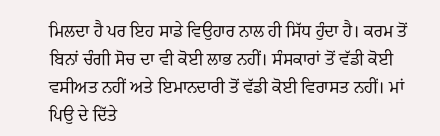ਮਿਲਦਾ ਹੈ ਪਰ ਇਹ ਸਾਡੇ ਵਿਉਹਾਰ ਨਾਲ ਹੀ ਸਿੱਧ ਹੁੰਦਾ ਹੈ। ਕਰਮ ਤੋਂ ਬਿਨਾਂ ਚੰਗੀ ਸੋਚ ਦਾ ਵੀ ਕੋਈ ਲਾਭ ਨਹੀਂ। ਸੰਸਕਾਰਾਂ ਤੋਂ ਵੱਡੀ ਕੋਈ ਵਸੀਅਤ ਨਹੀਂ ਅਤੇ ਇਮਾਨਦਾਰੀ ਤੋਂ ਵੱਡੀ ਕੋਈ ਵਿਰਾਸਤ ਨਹੀਂ। ਮਾਂ ਪਿਉ ਦੇ ਦਿੱਤੇ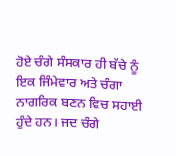ਹੋਏ ਚੰਗੇ ਸੰਸਕਾਰ ਹੀ ਬੱਚੇ ਨੂੰ ਇਕ ਜਿੰਮੇਵਾਰ ਅਤੇ ਚੰਗਾ ਨਾਗਰਿਕ ਬਣਨ ਵਿਚ ਸਹਾਈ ਹੁੰਦੇ ਹਨ। ਜਦ ਚੰਗੇ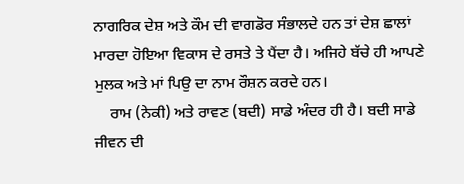ਨਾਗਰਿਕ ਦੇਸ਼ ਅਤੇ ਕੌਮ ਦੀ ਵਾਗਡੋਰ ਸੰਭਾਲਦੇ ਹਨ ਤਾਂ ਦੇਸ਼ ਛਾਲਾਂ ਮਾਰਦਾ ਹੋਇਆ ਵਿਕਾਸ ਦੇ ਰਸਤੇ ਤੇ ਪੈਂਦਾ ਹੈ। ਅਜਿਹੇ ਬੱਚੇ ਹੀ ਆਪਣੇ ਮੁਲਕ ਅਤੇ ਮਾਂ ਪਿਉ ਦਾ ਨਾਮ ਰੌਸ਼ਨ ਕਰਦੇ ਹਨ।
    ਰਾਮ (ਨੇਕੀ) ਅਤੇ ਰਾਵਣ (ਬਦੀ) ਸਾਡੇ ਅੰਦਰ ਹੀ ਹੈ। ਬਦੀ ਸਾਡੇ ਜੀਵਨ ਦੀ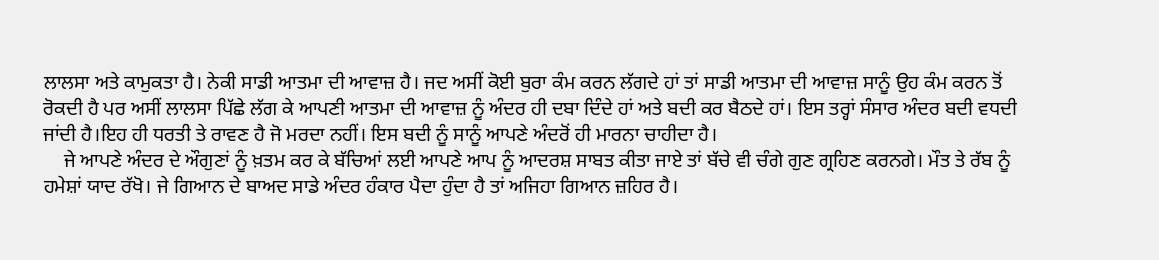ਲਾਲਸਾ ਅਤੇ ਕਾਮੁਕਤਾ ਹੈ। ਨੇਕੀ ਸਾਡੀ ਆਤਮਾ ਦੀ ਆਵਾਜ਼ ਹੈ। ਜਦ ਅਸੀਂ ਕੋਈ ਬੁਰਾ ਕੰਮ ਕਰਨ ਲੱਗਦੇ ਹਾਂ ਤਾਂ ਸਾਡੀ ਆਤਮਾ ਦੀ ਆਵਾਜ਼ ਸਾਨੂੰ ਉਹ ਕੰਮ ਕਰਨ ਤੋਂ ਰੋਕਦੀ ਹੈ ਪਰ ਅਸੀਂ ਲਾਲਸਾ ਪਿੱਛੇ ਲੱਗ ਕੇ ਆਪਣੀ ਆਤਮਾ ਦੀ ਆਵਾਜ਼ ਨੂੰ ਅੰਦਰ ਹੀ ਦਬਾ ਦਿੰਦੇ ਹਾਂ ਅਤੇ ਬਦੀ ਕਰ ਬੈਠਦੇ ਹਾਂ। ਇਸ ਤਰ੍ਹਾਂ ਸੰਸਾਰ ਅੰਦਰ ਬਦੀ ਵਧਦੀ ਜਾਂਦੀ ਹੈ।ਇਹ ਹੀ ਧਰਤੀ ਤੇ ਰਾਵਣ ਹੈ ਜੋ ਮਰਦਾ ਨਹੀਂ। ਇਸ ਬਦੀ ਨੂੰ ਸਾਨੂੰ ਆਪਣੇ ਅੰਦਰੋਂ ਹੀ ਮਾਰਨਾ ਚਾਹੀਦਾ ਹੈ।
    ਜੇ ਆਪਣੇ ਅੰਦਰ ਦੇ ਔਗੁਣਾਂ ਨੂੰ ਖ਼ਤਮ ਕਰ ਕੇ ਬੱਚਿਆਂ ਲਈ ਆਪਣੇ ਆਪ ਨੂੰ ਆਦਰਸ਼ ਸਾਬਤ ਕੀਤਾ ਜਾਏ ਤਾਂ ਬੱਚੇ ਵੀ ਚੰਗੇ ਗੁਣ ਗ੍ਰਹਿਣ ਕਰਨਗੇ। ਮੌਤ ਤੇ ਰੱਬ ਨੂੰ ਹਮੇਸ਼ਾਂ ਯਾਦ ਰੱਖੋ। ਜੇ ਗਿਆਨ ਦੇ ਬਾਅਦ ਸਾਡੇ ਅੰਦਰ ਹੰਕਾਰ ਪੈਦਾ ਹੁੰਦਾ ਹੈ ਤਾਂ ਅਜਿਹਾ ਗਿਆਨ ਜ਼ਹਿਰ ਹੈ।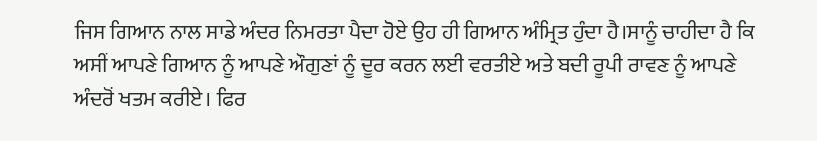ਜਿਸ ਗਿਆਨ ਨਾਲ ਸਾਡੇ ਅੰਦਰ ਨਿਮਰਤਾ ਪੈਦਾ ਹੋਏ ਉਹ ਹੀ ਗਿਆਨ ਅੰਮ੍ਰਿਤ ਹੁੰਦਾ ਹੈ।ਸਾਨੂੰ ਚਾਹੀਦਾ ਹੈ ਕਿ ਅਸੀਂ ਆਪਣੇ ਗਿਆਨ ਨੂੰ ਆਪਣੇ ਔਗੁਣਾਂ ਨੂੰ ਦੂਰ ਕਰਨ ਲਈ ਵਰਤੀਏ ਅਤੇ ਬਦੀ ਰੂਪੀ ਰਾਵਣ ਨੂੰ ਆਪਣੇ ਅੰਦਰੋਂ ਖਤਮ ਕਰੀਏ। ਫਿਰ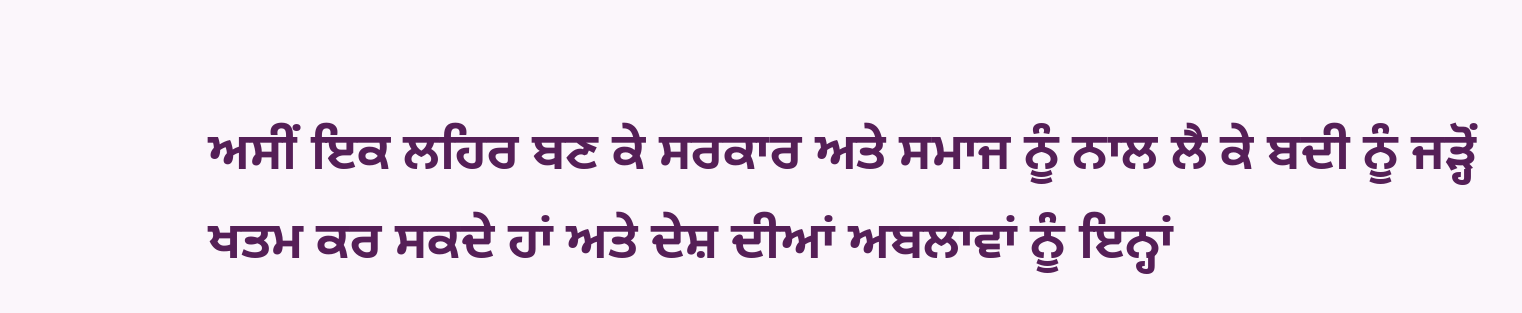ਅਸੀਂ ਇਕ ਲਹਿਰ ਬਣ ਕੇ ਸਰਕਾਰ ਅਤੇ ਸਮਾਜ ਨੂੰ ਨਾਲ ਲੈ ਕੇ ਬਦੀ ਨੂੰ ਜੜ੍ਹੋਂ ਖਤਮ ਕਰ ਸਕਦੇ ਹਾਂ ਅਤੇ ਦੇਸ਼ ਦੀਆਂ ਅਬਲਾਵਾਂ ਨੂੰ ਇਨ੍ਹਾਂ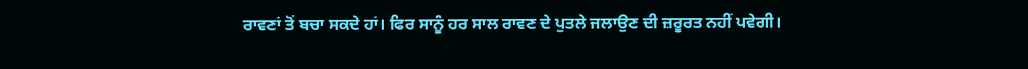ਰਾਵਣਾਂ ਤੋਂ ਬਚਾ ਸਕਦੇ ਹਾਂ। ਫਿਰ ਸਾਨੂੰ ਹਰ ਸਾਲ ਰਾਵਣ ਦੇ ਪੁਤਲੇ ਜਲਾਉਣ ਦੀ ਜ਼ਰੂਰਤ ਨਹੀਂ ਪਵੇਗੀ।